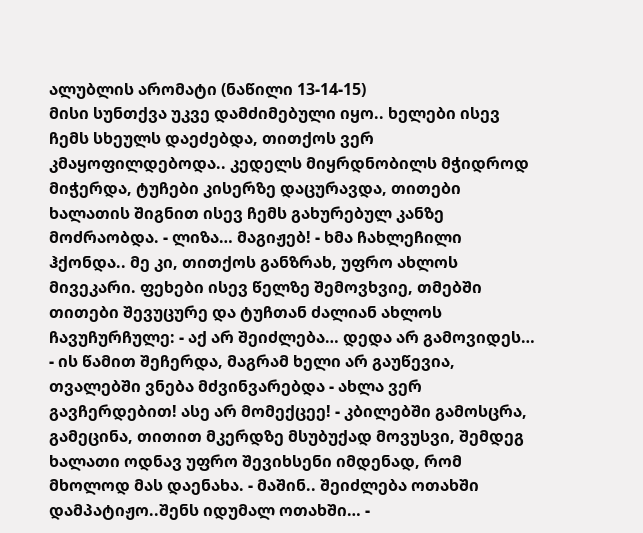ალუბლის არომატი (ნაწილი 13-14-15)
მისი სუნთქვა უკვე დამძიმებული იყო.. ხელები ისევ ჩემს სხეულს დაეძებდა, თითქოს ვერ კმაყოფილდებოდა.. კედელს მიყრდნობილს მჭიდროდ მიჭერდა, ტუჩები კისერზე დაცურავდა, თითები ხალათის შიგნით ისევ ჩემს გახურებულ კანზე მოძრაობდა. - ლიზა… მაგიჟებ! - ხმა ჩახლეჩილი ჰქონდა.. მე კი, თითქოს განზრახ, უფრო ახლოს მივეკარი. ფეხები ისევ წელზე შემოვხვიე, თმებში თითები შევუცურე და ტუჩთან ძალიან ახლოს ჩავუჩურჩულე: - აქ არ შეიძლება… დედა არ გამოვიდეს… - ის წამით შეჩერდა, მაგრამ ხელი არ გაუწევია, თვალებში ვნება მძვინვარებდა - ახლა ვერ გავჩერდებით! ასე არ მომექცეე! - კბილებში გამოსცრა, გამეცინა, თითით მკერდზე მსუბუქად მოვუსვი, შემდეგ ხალათი ოდნავ უფრო შევიხსენი იმდენად, რომ მხოლოდ მას დაენახა. - მაშინ.. შეიძლება ოთახში დამპატიჟო..შენს იდუმალ ოთახში… -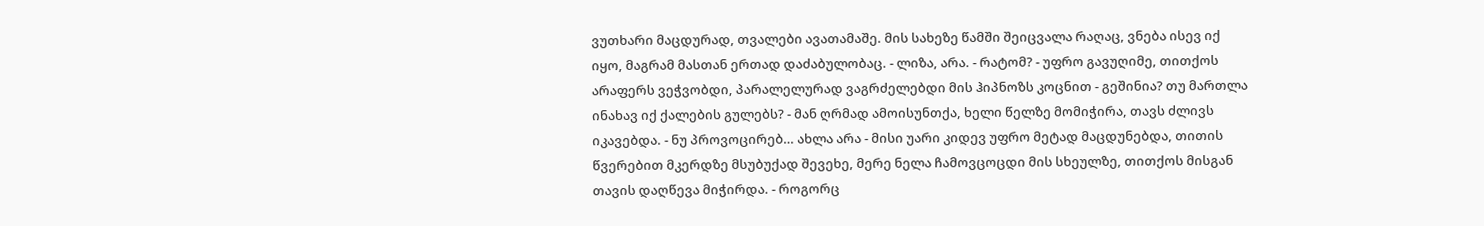ვუთხარი მაცდურად, თვალები ავათამაშე. მის სახეზე წამში შეიცვალა რაღაც, ვნება ისევ იქ იყო, მაგრამ მასთან ერთად დაძაბულობაც. - ლიზა, არა. - რატომ? - უფრო გავუღიმე, თითქოს არაფერს ვეჭვობდი, პარალელურად ვაგრძელებდი მის ჰიპნოზს კოცნით - გეშინია? თუ მართლა ინახავ იქ ქალების გულებს? - მან ღრმად ამოისუნთქა, ხელი წელზე მომიჭირა, თავს ძლივს იკავებდა. - ნუ პროვოცირებ… ახლა არა - მისი უარი კიდევ უფრო მეტად მაცდუნებდა, თითის წვერებით მკერდზე მსუბუქად შევეხე, მერე ნელა ჩამოვცოცდი მის სხეულზე, თითქოს მისგან თავის დაღწევა მიჭირდა. - როგორც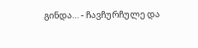გინდა… - ჩავჩურჩულე და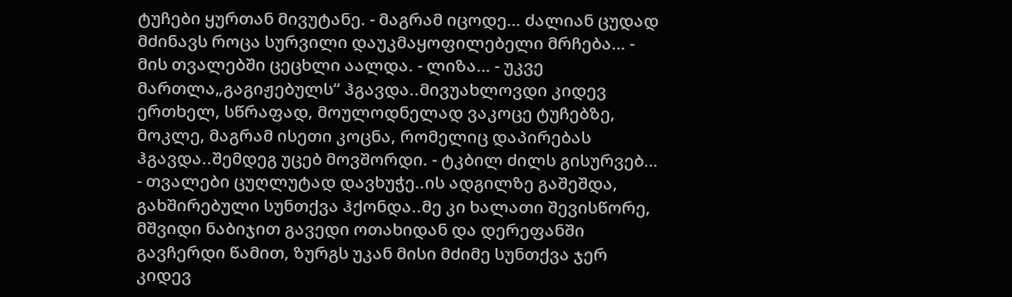ტუჩები ყურთან მივუტანე. - მაგრამ იცოდე… ძალიან ცუდად მძინავს როცა სურვილი დაუკმაყოფილებელი მრჩება… - მის თვალებში ცეცხლი აალდა. - ლიზა… - უკვე მართლა„გაგიჟებულს“ ჰგავდა..მივუახლოვდი კიდევ ერთხელ, სწრაფად, მოულოდნელად ვაკოცე ტუჩებზე, მოკლე, მაგრამ ისეთი კოცნა, რომელიც დაპირებას ჰგავდა..შემდეგ უცებ მოვშორდი. - ტკბილ ძილს გისურვებ… - თვალები ცუღლუტად დავხუჭე..ის ადგილზე გაშეშდა, გახშირებული სუნთქვა ჰქონდა..მე კი ხალათი შევისწორე, მშვიდი ნაბიჯით გავედი ოთახიდან და დერეფანში გავჩერდი წამით, ზურგს უკან მისი მძიმე სუნთქვა ჯერ კიდევ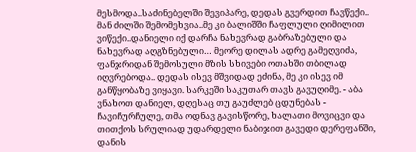მესმოდა..საძინებელში შევიპარე, დედას გვერდით ჩავწექი.. მან ძილში შემომეხვია..მე კი ბალიშში ჩაფლული ღიმილით ვიწექი..დანიელი იქ დარჩა ნახევრად გაბრაზებული და ნახევრად აღგზნებული… მეორე დილას ადრე გამეღვიძა, ფანჯრიდან შემოსული მზის სხივები ოთახში თბილად იღვრებოდა.. დედას ისევ მშვიდად ეძინა, მე კი ისევ იმ განწყობაზე ვიყავი. სარკეში საკუთარ თავს გავუღიმე. - აბა ვნახოთ დანიელ, დღესაც თუ გაუძლებ ცდუნებას - ჩავიჩურჩულე, თმა ოდნავ გავისწორე, ხალათი მოვიცვი და თითქოს სრულიად უდარდელი ნაბიჯით გავედი დერეფანში, დანის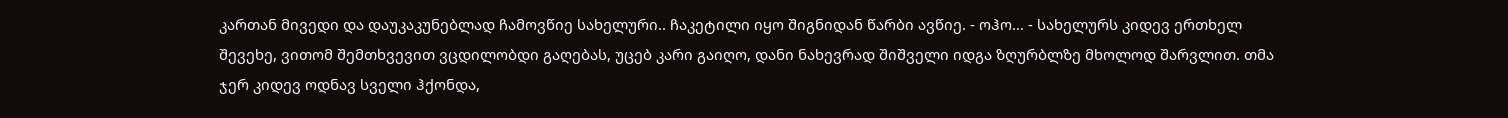კართან მივედი და დაუკაკუნებლად ჩამოვწიე სახელური.. ჩაკეტილი იყო შიგნიდან წარბი ავწიე. - ოჰო… - სახელურს კიდევ ერთხელ შევეხე, ვითომ შემთხვევით ვცდილობდი გაღებას, უცებ კარი გაიღო, დანი ნახევრად შიშველი იდგა ზღურბლზე მხოლოდ შარვლით. თმა ჯერ კიდევ ოდნავ სველი ჰქონდა,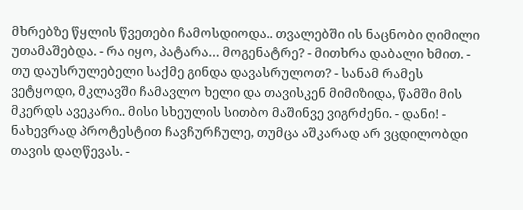მხრებზე წყლის წვეთები ჩამოსდიოდა.. თვალებში ის ნაცნობი ღიმილი უთამაშებდა. - რა იყო, პატარა… მოგენატრე? - მითხრა დაბალი ხმით. - თუ დაუსრულებელი საქმე გინდა დავასრულოთ? - სანამ რამეს ვეტყოდი, მკლავში ჩამავლო ხელი და თავისკენ მიმიზიდა, წამში მის მკერდს ავეკარი.. მისი სხეულის სითბო მაშინვე ვიგრძენი. - დანი! - ნახევრად პროტესტით ჩავჩურჩულე, თუმცა აშკარად არ ვცდილობდი თავის დაღწევას. -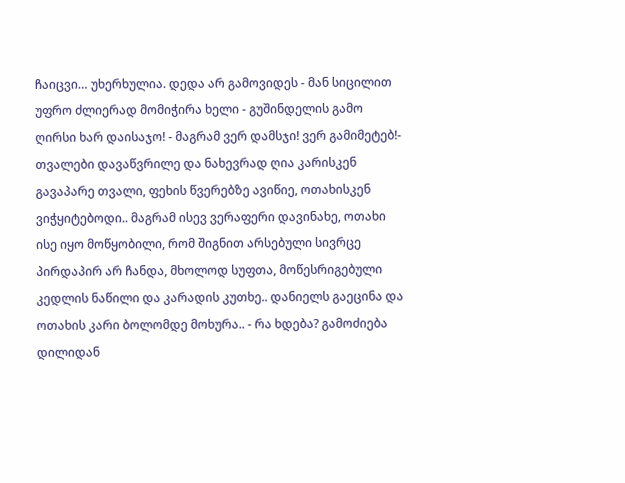ჩაიცვი… უხერხულია. დედა არ გამოვიდეს - მან სიცილით უფრო ძლიერად მომიჭირა ხელი - გუშინდელის გამო ღირსი ხარ დაისაჯო! - მაგრამ ვერ დამსჯი! ვერ გამიმეტებ!- თვალები დავაწვრილე და ნახევრად ღია კარისკენ გავაპარე თვალი, ფეხის წვერებზე ავიწიე, ოთახისკენ ვიჭყიტებოდი.. მაგრამ ისევ ვერაფერი დავინახე, ოთახი ისე იყო მოწყობილი, რომ შიგნით არსებული სივრცე პირდაპირ არ ჩანდა, მხოლოდ სუფთა, მოწესრიგებული კედლის ნაწილი და კარადის კუთხე.. დანიელს გაეცინა და ოთახის კარი ბოლომდე მოხურა.. - რა ხდება? გამოძიება დილიდან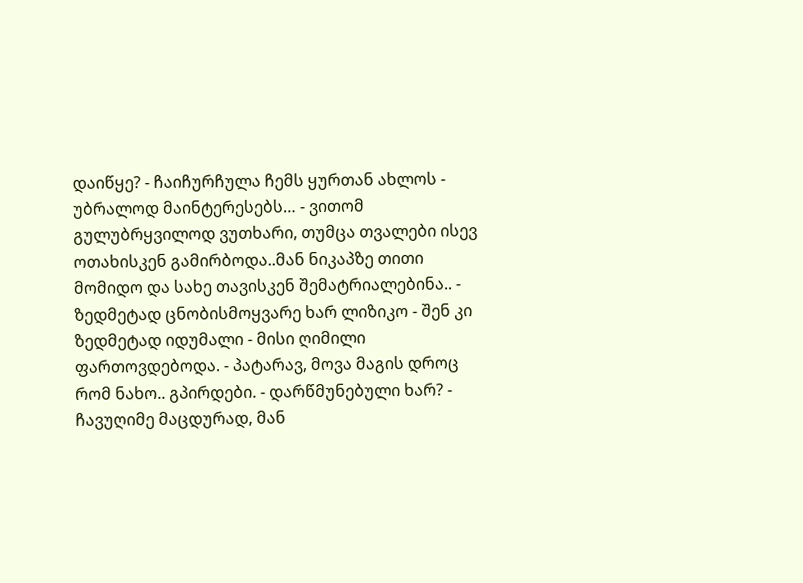დაიწყე? - ჩაიჩურჩულა ჩემს ყურთან ახლოს - უბრალოდ მაინტერესებს… - ვითომ გულუბრყვილოდ ვუთხარი, თუმცა თვალები ისევ ოთახისკენ გამირბოდა..მან ნიკაპზე თითი მომიდო და სახე თავისკენ შემატრიალებინა.. - ზედმეტად ცნობისმოყვარე ხარ ლიზიკო - შენ კი ზედმეტად იდუმალი - მისი ღიმილი ფართოვდებოდა. - პატარავ, მოვა მაგის დროც რომ ნახო.. გპირდები. - დარწმუნებული ხარ? - ჩავუღიმე მაცდურად, მან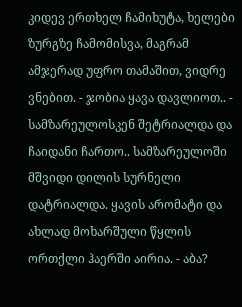კიდევ ერთხელ ჩამიხუტა, ხელები ზურგზე ჩამომისვა, მაგრამ ამჯერად უფრო თამაშით, ვიდრე ვნებით. - ჯობია ყავა დავლიოთ.. - სამზარეულოსკენ შეტრიალდა და ჩაიდანი ჩართო.. სამზარეულოში მშვიდი დილის სურნელი დატრიალდა. ყავის არომატი და ახლად მოხარშული წყლის ორთქლი ჰაერში აირია. - აბა?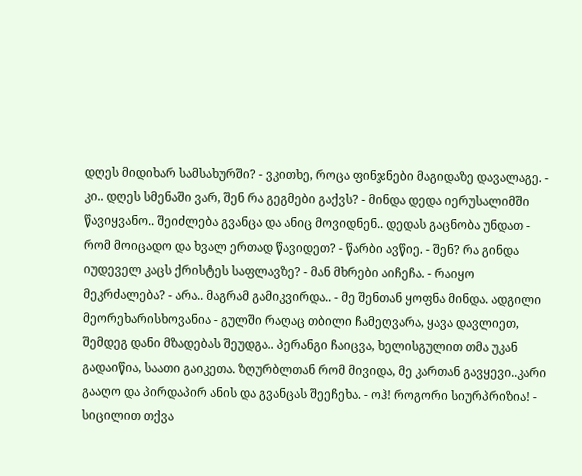დღეს მიდიხარ სამსახურში? - ვკითხე, როცა ფინჯნები მაგიდაზე დავალაგე. - კი.. დღეს სმენაში ვარ, შენ რა გეგმები გაქვს? - მინდა დედა იერუსალიმში წავიყვანო.. შეიძლება გვანცა და ანიც მოვიდნენ.. დედას გაცნობა უნდათ - რომ მოიცადო და ხვალ ერთად წავიდეთ? - წარბი ავწიე. - შენ? რა გინდა იუდეველ კაცს ქრისტეს საფლავზე? - მან მხრები აიჩეჩა. - რაიყო მეკრძალება? - არა.. მაგრამ გამიკვირდა.. - მე შენთან ყოფნა მინდა. ადგილი მეორეხარისხოვანია - გულში რაღაც თბილი ჩამეღვარა, ყავა დავლიეთ, შემდეგ დანი მზადებას შეუდგა.. პერანგი ჩაიცვა, ხელისგულით თმა უკან გადაიწია, საათი გაიკეთა. ზღურბლთან რომ მივიდა, მე კართან გავყევი..კარი გააღო და პირდაპირ ანის და გვანცას შეეჩეხა. - ოჰ! როგორი სიურპრიზია! - სიცილით თქვა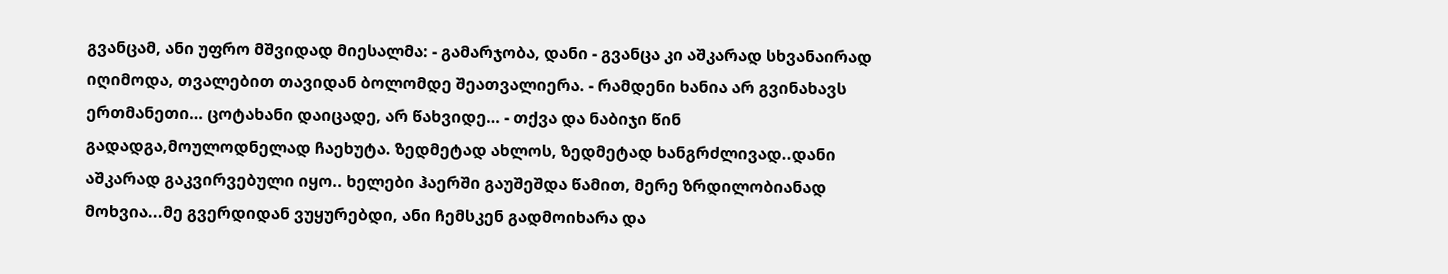გვანცამ, ანი უფრო მშვიდად მიესალმა: - გამარჯობა, დანი - გვანცა კი აშკარად სხვანაირად იღიმოდა, თვალებით თავიდან ბოლომდე შეათვალიერა. - რამდენი ხანია არ გვინახავს ერთმანეთი… ცოტახანი დაიცადე, არ წახვიდე… - თქვა და ნაბიჯი წინ გადადგა,მოულოდნელად ჩაეხუტა. ზედმეტად ახლოს, ზედმეტად ხანგრძლივად..დანი აშკარად გაკვირვებული იყო.. ხელები ჰაერში გაუშეშდა წამით, მერე ზრდილობიანად მოხვია...მე გვერდიდან ვუყურებდი, ანი ჩემსკენ გადმოიხარა და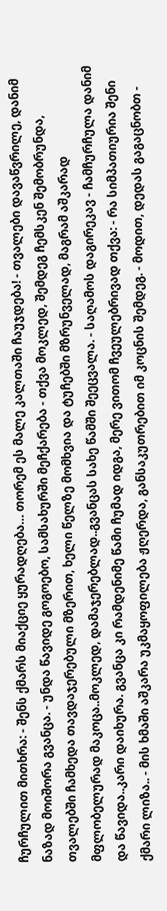ჩურჩულით მითხრა: - შენს ქმარს მიაქციე ყურადღება… თორემ ეს მალე კალთაში ჩაუჯდება! - თვალები დავაწვრილე, დანიმ ნაზად მოიშორა გვანცა. - უნდა წავიდე გოგოებო, სამსახურში მეჩქარება - თქვა მოკლედ, შემდეგ ჩემსკენ შემობრუნდა, თვალებში ჩამხედა თავდაჯერებული მზერით, ხელი წელზე მომხვია და ტუჩებში მზრუნველად, მაგრამ აშკარად მფლობელურად მაკოცა..მოკლედ, დამაჯერებლად..გვანცას სახე წამში შეეცვალა. - საღამოს დაგირეკავ - ჩამჩურჩულა დანიმ და წავიდა..კარი დაიხურა. გვანცა კი რამდენიმე წამი ჩუმად იდგა, მერე ვითომ ჩვეულებრივად თქვა: - რა სიმპათიურია შენი ქმარი ლიზა.. - მის ხმაში აშკარა უკმაყოფილება ჟღერდა, განსაკუთრებით იმ კოცნის შემდეგ. - მოდით, დედას გაგაცნობთ -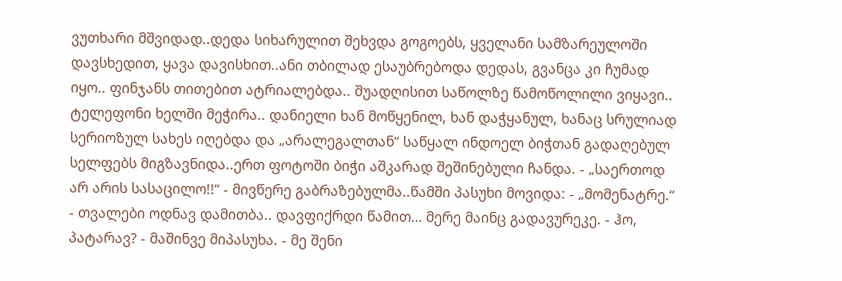ვუთხარი მშვიდად..დედა სიხარულით შეხვდა გოგოებს, ყველანი სამზარეულოში დავსხედით, ყავა დავისხით..ანი თბილად ესაუბრებოდა დედას, გვანცა კი ჩუმად იყო.. ფინჯანს თითებით ატრიალებდა.. შუადღისით საწოლზე წამოწოლილი ვიყავი.. ტელეფონი ხელში მეჭირა.. დანიელი ხან მოწყენილ, ხან დაჭყანულ, ხანაც სრულიად სერიოზულ სახეს იღებდა და „არალეგალთან“ საწყალ ინდოელ ბიჭთან გადაღებულ სელფებს მიგზავნიდა..ერთ ფოტოში ბიჭი აშკარად შეშინებული ჩანდა. - „საერთოდ არ არის სასაცილო!!“ - მივწერე გაბრაზებულმა..წამში პასუხი მოვიდა: - „მომენატრე.“ - თვალები ოდნავ დამითბა.. დავფიქრდი წამით… მერე მაინც გადავურეკე. - ჰო, პატარავ? - მაშინვე მიპასუხა. - მე შენი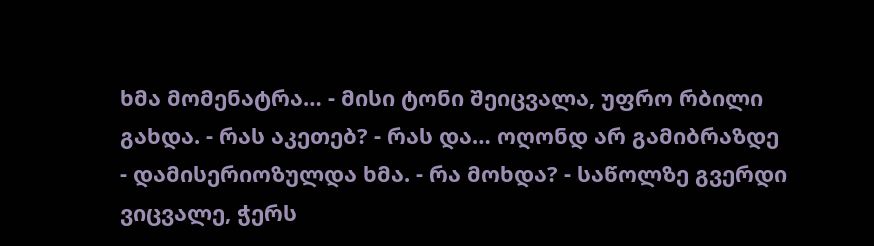ხმა მომენატრა… - მისი ტონი შეიცვალა, უფრო რბილი გახდა. - რას აკეთებ? - რას და… ოღონდ არ გამიბრაზდე - დამისერიოზულდა ხმა. - რა მოხდა? - საწოლზე გვერდი ვიცვალე, ჭერს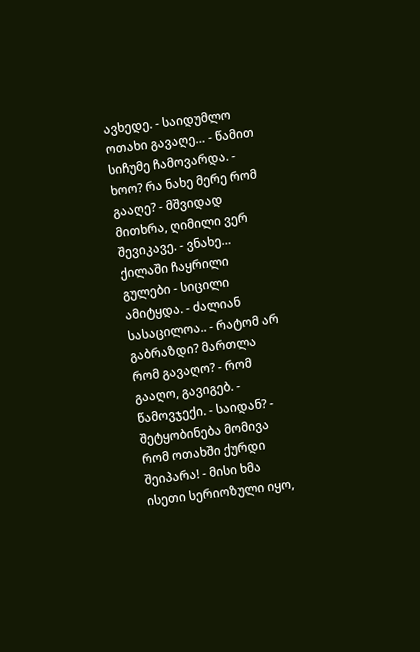ავხედე. - საიდუმლო ოთახი გავაღე… - წამით სიჩუმე ჩამოვარდა. - ხოო? რა ნახე მერე რომ გააღე? - მშვიდად მითხრა, ღიმილი ვერ შევიკავე. - ვნახე… ქილაში ჩაყრილი გულები - სიცილი ამიტყდა. - ძალიან სასაცილოა.. - რატომ არ გაბრაზდი? მართლა რომ გავაღო? - რომ გააღო, გავიგებ. - წამოვჯექი. - საიდან? - შეტყობინება მომივა რომ ოთახში ქურდი შეიპარა! - მისი ხმა ისეთი სერიოზული იყო,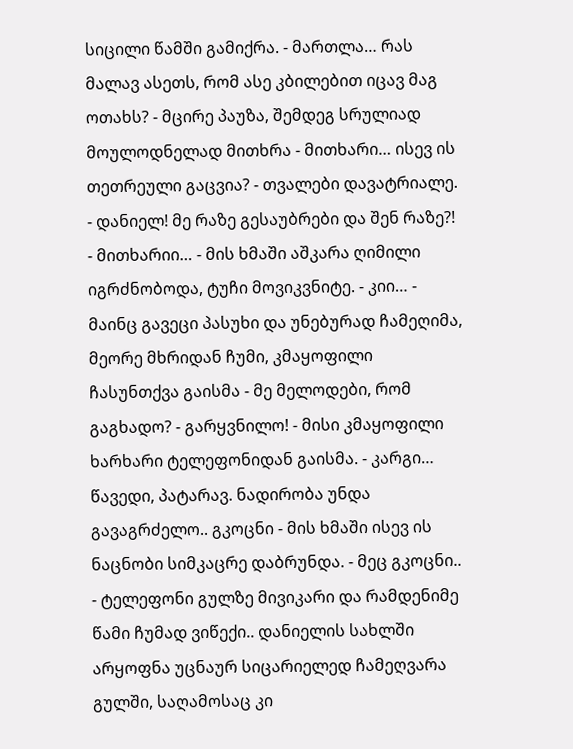სიცილი წამში გამიქრა. - მართლა… რას მალავ ასეთს, რომ ასე კბილებით იცავ მაგ ოთახს? - მცირე პაუზა, შემდეგ სრულიად მოულოდნელად მითხრა - მითხარი… ისევ ის თეთრეული გაცვია? - თვალები დავატრიალე. - დანიელ! მე რაზე გესაუბრები და შენ რაზე?! - მითხარიი… - მის ხმაში აშკარა ღიმილი იგრძნობოდა, ტუჩი მოვიკვნიტე. - კიი… - მაინც გავეცი პასუხი და უნებურად ჩამეღიმა, მეორე მხრიდან ჩუმი, კმაყოფილი ჩასუნთქვა გაისმა - მე მელოდები, რომ გაგხადო? - გარყვნილო! - მისი კმაყოფილი ხარხარი ტელეფონიდან გაისმა. - კარგი… წავედი, პატარავ. ნადირობა უნდა გავაგრძელო.. გკოცნი - მის ხმაში ისევ ის ნაცნობი სიმკაცრე დაბრუნდა. - მეც გკოცნი.. - ტელეფონი გულზე მივიკარი და რამდენიმე წამი ჩუმად ვიწექი.. დანიელის სახლში არყოფნა უცნაურ სიცარიელედ ჩამეღვარა გულში, საღამოსაც კი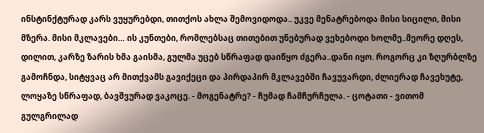ინსტინქტურად კარს ვუყურებდი, თითქოს ახლა შემოვიდოდა.. უკვე მენატრებოდა მისი სიცილი, მისი მზერა. მისი მკლავები… ის კუნთები, რომლებსაც თითებით უნებურად ვეხებოდი ხოლმე..მეორე დღეს, დილით, კარზე ზარის ხმა გაისმა, გულმა უცებ სწრაფად დაიწყო ძგერა..დანი იყო. როგორც კი ზღურბლზე გამოჩნდა, სიტყვაც არ მითქვამს გავიქეცი და პირდაპირ მკლავებში ჩავუვარდი, ძლიერად ჩავეხუტე, ლოყაზე სწრაფად, ბავშვურად ვაკოცე. - მოგენატრე? - ჩუმად ჩამჩურჩულა. - ცოტათი - ვითომ გულგრილად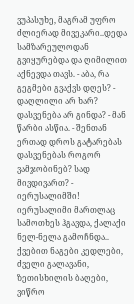ვუპასუხე, მაგრამ უფრო ძლიერად მივეკარი..დედა სამზარეულოდან გვიყურებდა და ღიმილით აქნევდა თავს. - აბა, რა გეგმები გვაქვს დღეს? - დაღლილი არ ხარ? დასვენება არ გინდა? - მან წარბი ასწია. - შენთან ერთად დროს გატარებას დასვენებას როგორ ვამჯობინებ? სად მივდივართ? - იერუსალიმში! იერუსალიმი მართლაც სამოთხეს ჰგავდა, ქალაქი ნელ-ნელა გამოჩნდა.. ქვებით ნაგები კედლები, ძველი გალავანი, ზეთისხილის ბაღები, ვიწრო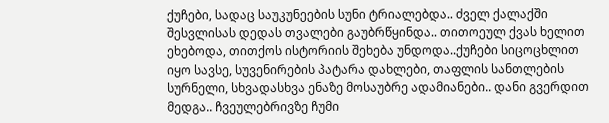ქუჩები, სადაც საუკუნეების სუნი ტრიალებდა.. ძველ ქალაქში შესვლისას დედას თვალები გაუბრწყინდა.. თითოეულ ქვას ხელით ეხებოდა, თითქოს ისტორიის შეხება უნდოდა..ქუჩები სიცოცხლით იყო სავსე, სუვენირების პატარა დახლები, თაფლის სანთლების სურნელი, სხვადასხვა ენაზე მოსაუბრე ადამიანები.. დანი გვერდით მედგა.. ჩვეულებრივზე ჩუმი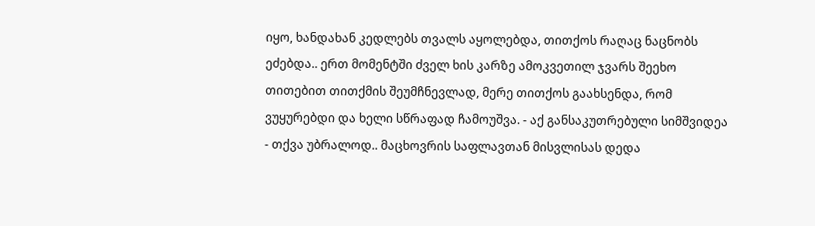იყო, ხანდახან კედლებს თვალს აყოლებდა, თითქოს რაღაც ნაცნობს ეძებდა.. ერთ მომენტში ძველ ხის კარზე ამოკვეთილ ჯვარს შეეხო თითებით თითქმის შეუმჩნევლად, მერე თითქოს გაახსენდა, რომ ვუყურებდი და ხელი სწრაფად ჩამოუშვა. - აქ განსაკუთრებული სიმშვიდეა - თქვა უბრალოდ.. მაცხოვრის საფლავთან მისვლისას დედა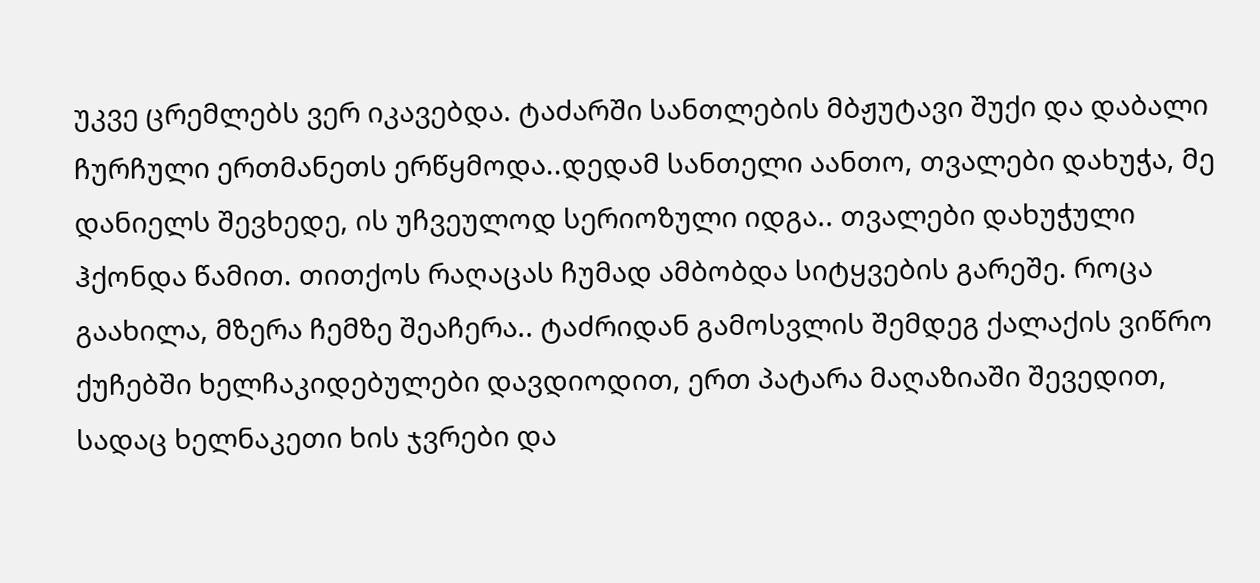უკვე ცრემლებს ვერ იკავებდა. ტაძარში სანთლების მბჟუტავი შუქი და დაბალი ჩურჩული ერთმანეთს ერწყმოდა..დედამ სანთელი აანთო, თვალები დახუჭა, მე დანიელს შევხედე, ის უჩვეულოდ სერიოზული იდგა.. თვალები დახუჭული ჰქონდა წამით. თითქოს რაღაცას ჩუმად ამბობდა სიტყვების გარეშე. როცა გაახილა, მზერა ჩემზე შეაჩერა.. ტაძრიდან გამოსვლის შემდეგ ქალაქის ვიწრო ქუჩებში ხელჩაკიდებულები დავდიოდით, ერთ პატარა მაღაზიაში შევედით, სადაც ხელნაკეთი ხის ჯვრები და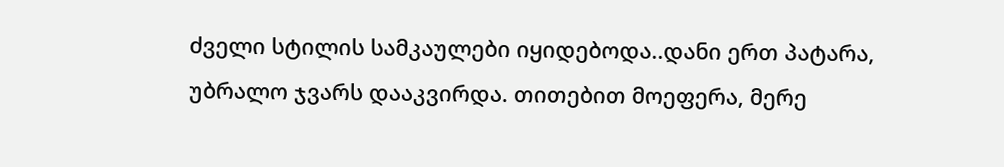ძველი სტილის სამკაულები იყიდებოდა..დანი ერთ პატარა, უბრალო ჯვარს დააკვირდა. თითებით მოეფერა, მერე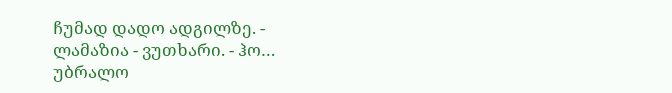ჩუმად დადო ადგილზე. - ლამაზია - ვუთხარი. - ჰო… უბრალო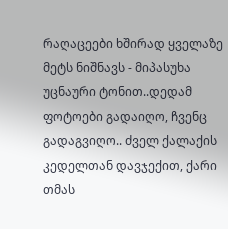რაღაცეები ხშირად ყველაზე მეტს ნიშნავს - მიპასუხა უცნაური ტონით..დედამ ფოტოები გადაიღო, ჩვენც გადაგვიღო.. ძველ ქალაქის კედელთან დავჯექით, ქარი თმას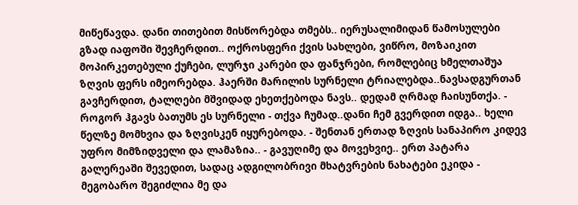მიწეწავდა. დანი თითებით მისწორებდა თმებს.. იერუსალიმიდან წამოსულები გზად იაფოში შევჩერდით.. ოქროსფერი ქვის სახლები, ვიწრო, მოზაიკით მოპირკეთებული ქუჩები, ლურჯი კარები და ფანჯრები, რომლებიც ხმელთაშუა ზღვის ფერს იმეორებდა. ჰაერში მარილის სურნელი ტრიალებდა..ნავსადგურთან გავჩერდით, ტალღები მშვიდად ეხეთქებოდა ნავს.. დედამ ღრმად ჩაისუნთქა. - როგორ ჰგავს ბათუმს ეს სურნელი - თქვა ჩუმად..დანი ჩემ გვერდით იდგა.. ხელი წელზე მომხვია და ზღვისკენ იყურებოდა. - შენთან ერთად ზღვის სანაპირო კიდევ უფრო მიმზიდველი და ლამაზია.. - გავუღიმე და მოვეხვიე.. ერთ პატარა გალერეაში შევედით, სადაც ადგილობრივი მხატვრების ნახატები ეკიდა - მეგობარო შეგიძლია მე და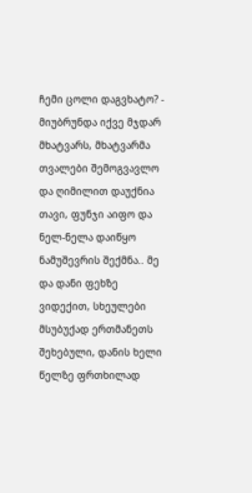ჩემი ცოლი დაგვხატო? - მიუბრუნდა იქვე მჯდარ მხატვარს, მხატვარმა თვალები შემოგვავლო და ღიმილით დაუქნია თავი, ფუნჯი აიფო და ნელ-ნელა დაიწყო ნამუშევრის შექმნა.. მე და დანი ფეხზე ვიდექით, სხეულები მსუბუქად ერთმანეთს შეხებული, დანის ხელი წელზე ფრთხილად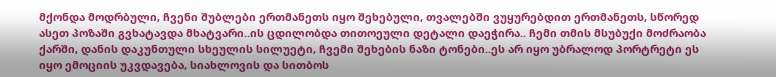მქონდა მოდრბული, ჩვენი შუბლები ერთმანეთს იყო შეხებული, თვალებში ვუყურებდით ერთმანეთს, სწორედ ასეთ პოზაში გვხატავდა მხატვარი..ის ცდილობდა თითოეული დეტალი დაეჭირა.. ჩემი თმის მსუბუქი მოძრაობა ქარში, დანის დაკუნთული სხეულის სილუეტი, ჩვემი შეხების ნაზი ტონები..ეს არ იყო უბრალოდ პორტრეტი ეს იყო ემოციის უკვდავება, სიახლოვის და სითბოს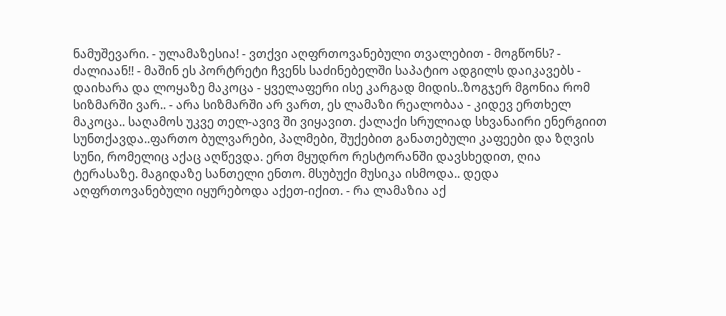ნამუშევარი. - ულამაზესია! - ვთქვი აღფრთოვანებული თვალებით - მოგწონს? - ძალიაან!! - მაშინ ეს პორტრეტი ჩვენს საძინებელში საპატიო ადგილს დაიკავებს - დაიხარა და ლოყაზე მაკოცა - ყველაფერი ისე კარგად მიდის..ზოგჯერ მგონია რომ სიზმარში ვარ.. - არა სიზმარში არ ვართ, ეს ლამაზი რეალობაა - კიდევ ერთხელ მაკოცა.. საღამოს უკვე თელ-ავივ ში ვიყავით. ქალაქი სრულიად სხვანაირი ენერგიით სუნთქავდა..ფართო ბულვარები, პალმები, შუქებით განათებული კაფეები და ზღვის სუნი, რომელიც აქაც აღწევდა. ერთ მყუდრო რესტორანში დავსხედით, ღია ტერასაზე. მაგიდაზე სანთელი ენთო. მსუბუქი მუსიკა ისმოდა.. დედა აღფრთოვანებული იყურებოდა აქეთ-იქით. - რა ლამაზია აქ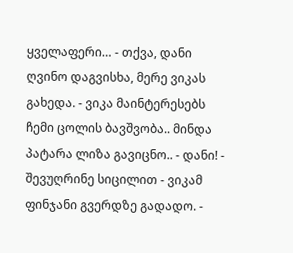ყველაფერი… - თქვა, დანი ღვინო დაგვისხა, მერე ვიკას გახედა. - ვიკა მაინტერესებს ჩემი ცოლის ბავშვობა.. მინდა პატარა ლიზა გავიცნო.. - დანი! - შევუღრინე სიცილით - ვიკამ ფინჯანი გვერდზე გადადო. -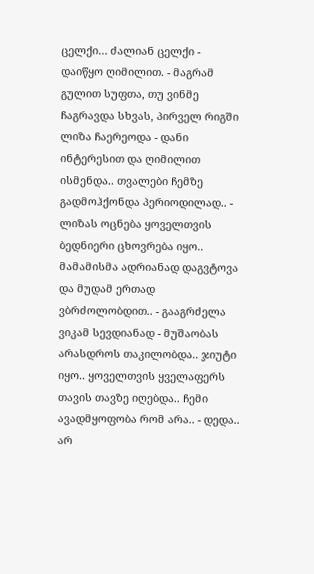ცელქი… ძალიან ცელქი - დაიწყო ღიმილით. - მაგრამ გულით სუფთა, თუ ვინმე ჩაგრავდა სხვას, პირველ რიგში ლიზა ჩაერეოდა - დანი ინტერესით და ღიმილით ისმენდა.. თვალები ჩემზე გადმოჰქონდა პერიოდილად.. - ლიზას ოცნება ყოველთვის ბედნიერი ცხოვრება იყო.. მამამისმა ადრიანად დაგვტოვა და მუდამ ერთად ვბრძოლობდით.. - გააგრძელა ვიკამ სევდიანად - მუშაობას არასდროს თაკილობდა.. ჯიუტი იყო.. ყოველთვის ყველაფერს თავის თავზე იღებდა.. ჩემი ავადმყოფობა რომ არა.. - დედა.. არ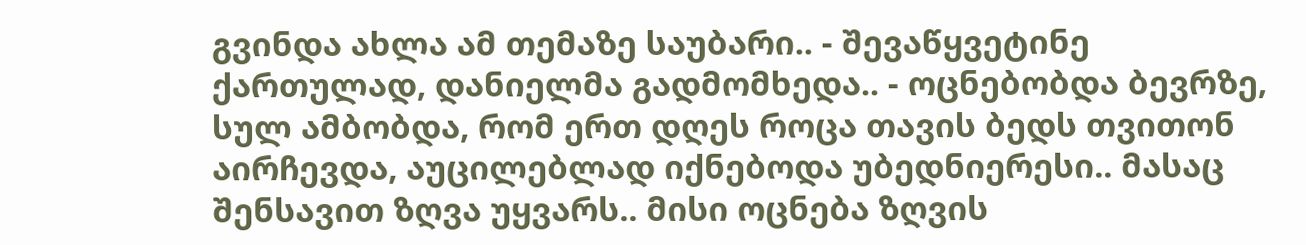გვინდა ახლა ამ თემაზე საუბარი.. - შევაწყვეტინე ქართულად, დანიელმა გადმომხედა.. - ოცნებობდა ბევრზე, სულ ამბობდა, რომ ერთ დღეს როცა თავის ბედს თვითონ აირჩევდა, აუცილებლად იქნებოდა უბედნიერესი.. მასაც შენსავით ზღვა უყვარს.. მისი ოცნება ზღვის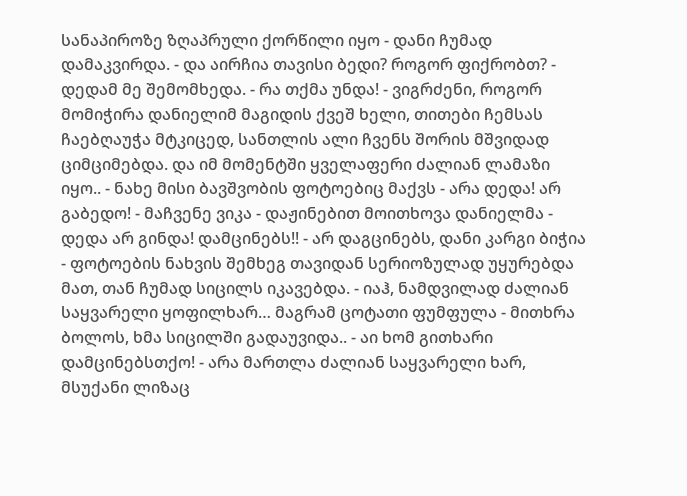სანაპიროზე ზღაპრული ქორწილი იყო - დანი ჩუმად დამაკვირდა. - და აირჩია თავისი ბედი? როგორ ფიქრობთ? - დედამ მე შემომხედა. - რა თქმა უნდა! - ვიგრძენი, როგორ მომიჭირა დანიელიმ მაგიდის ქვეშ ხელი, თითები ჩემსას ჩაებღაუჭა მტკიცედ, სანთლის ალი ჩვენს შორის მშვიდად ციმციმებდა. და იმ მომენტში ყველაფერი ძალიან ლამაზი იყო.. - ნახე მისი ბავშვობის ფოტოებიც მაქვს - არა დედა! არ გაბედო! - მაჩვენე ვიკა - დაჟინებით მოითხოვა დანიელმა - დედა არ გინდა! დამცინებს!! - არ დაგცინებს, დანი კარგი ბიჭია - ფოტოების ნახვის შემხეგ თავიდან სერიოზულად უყურებდა მათ, თან ჩუმად სიცილს იკავებდა. - იაჰ, ნამდვილად ძალიან საყვარელი ყოფილხარ… მაგრამ ცოტათი ფუმფულა - მითხრა ბოლოს, ხმა სიცილში გადაუვიდა.. - აი ხომ გითხარი დამცინებსთქო! - არა მართლა ძალიან საყვარელი ხარ, მსუქანი ლიზაც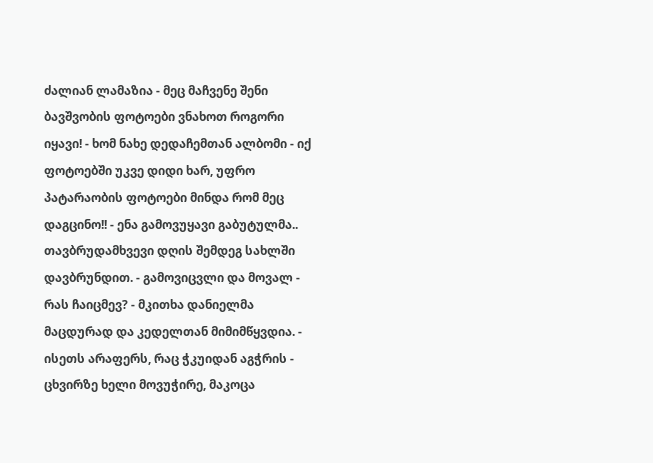ძალიან ლამაზია - მეც მაჩვენე შენი ბავშვობის ფოტოები ვნახოთ როგორი იყავი! - ხომ ნახე დედაჩემთან ალბომი - იქ ფოტოებში უკვე დიდი ხარ, უფრო პატარაობის ფოტოები მინდა რომ მეც დაგცინო!! - ენა გამოვუყავი გაბუტულმა.. თავბრუდამხვევი დღის შემდეგ სახლში დავბრუნდით. - გამოვიცვლი და მოვალ - რას ჩაიცმევ? - მკითხა დანიელმა მაცდურად და კედელთან მიმიმწყვდია. - ისეთს არაფერს, რაც ჭკუიდან აგჭრის - ცხვირზე ხელი მოვუჭირე, მაკოცა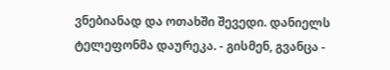ვნებიანად და ოთახში შევედი. დანიელს ტელეფონმა დაურეკა. - გისმენ, გვანცა -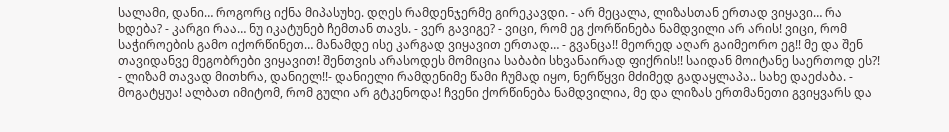სალამი, დანი… როგორც იქნა მიპასუხე. დღეს რამდენჯერმე გირეკავდი. - არ მეცალა, ლიზასთან ერთად ვიყავი… რა ხდება? - კარგი რაა… ნუ იკატუნებ ჩემთან თავს. - ვერ გავიგე? - ვიცი, რომ ეგ ქორწინება ნამდვილი არ არის! ვიცი, რომ საჭიროების გამო იქორწინეთ… მანამდე ისე კარგად ვიყავით ერთად… - გვანცა!! მეორედ აღარ გაიმეორო ეგ!! მე და შენ თავიდანვე მეგობრები ვიყავით! შენთვის არასოდეს მომიცია საბაბი სხვანაირად ფიქრის!! საიდან მოიტანე საერთოდ ეს?! - ლიზამ თავად მითხრა, დანიელ!!- დანიელი რამდენიმე წამი ჩუმად იყო, ნერწყვი მძიმედ გადაყლაპა.. სახე დაეძაბა. - მოგატყუა! ალბათ იმიტომ, რომ გული არ გტკენოდა! ჩვენი ქორწინება ნამდვილია, მე და ლიზას ერთმანეთი გვიყვარს და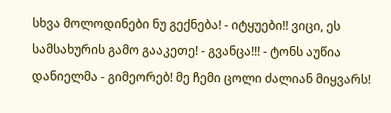სხვა მოლოდინები ნუ გექნება! - იტყუები!! ვიცი, ეს სამსახურის გამო გააკეთე! - გვანცა!!! - ტონს აუწია დანიელმა - გიმეორებ! მე ჩემი ცოლი ძალიან მიყვარს!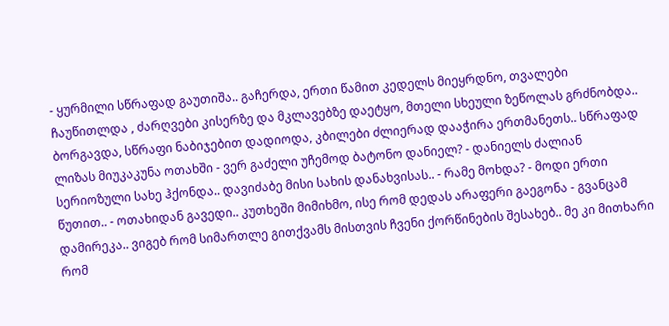- ყურმილი სწრაფად გაუთიშა.. გაჩერდა, ერთი წამით კედელს მიეყრდნო, თვალები ჩაუწითლდა , ძარღვები კისერზე და მკლავებზე დაეტყო, მთელი სხეული ზეწოლას გრძნობდა.. ბორგავდა, სწრაფი ნაბიჯებით დადიოდა, კბილები ძლიერად დააჭირა ერთმანეთს.. სწრაფად ლიზას მიუკაკუნა ოთახში - ვერ გაძელი უჩემოდ ბატონო დანიელ? - დანიელს ძალიან სერიოზული სახე ჰქონდა.. დავიძაბე მისი სახის დანახვისას.. - რამე მოხდა? - მოდი ერთი წუთით.. - ოთახიდან გავედი.. კუთხეში მიმიხმო, ისე რომ დედას არაფერი გაეგონა - გვანცამ დამირეკა.. ვიგებ რომ სიმართლე გითქვამს მისთვის ჩვენი ქორწინების შესახებ.. მე კი მითხარი რომ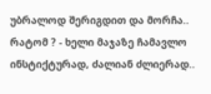უბრალოდ შერიგდით და მორჩა.. რატომ ? - ხელი მაჯაზე ჩამავლო ინსტიქტურად, ძალიან ძლიერად..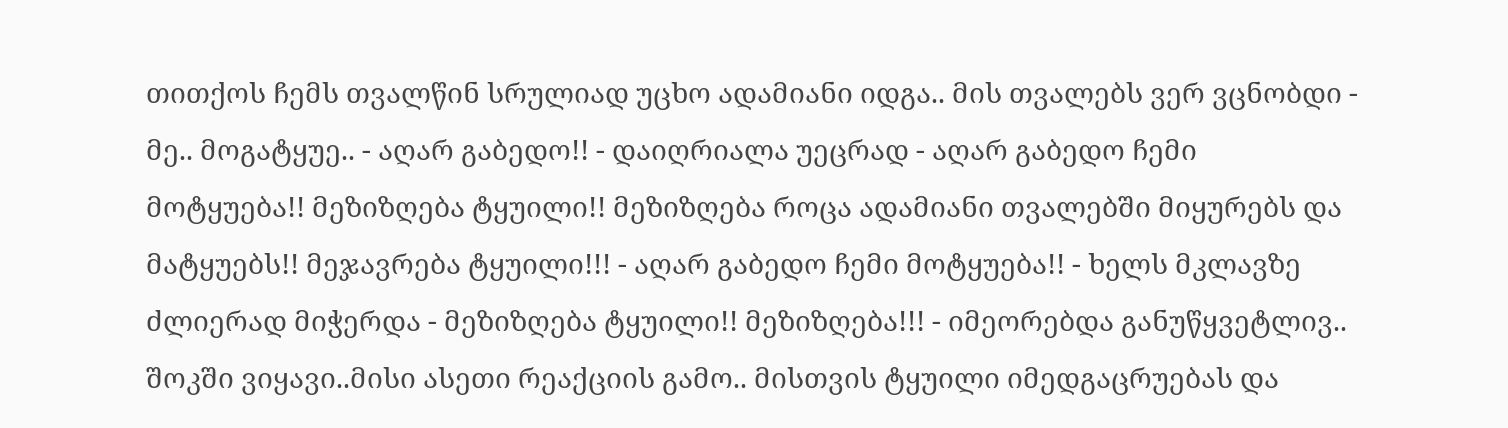თითქოს ჩემს თვალწინ სრულიად უცხო ადამიანი იდგა.. მის თვალებს ვერ ვცნობდი - მე.. მოგატყუე.. - აღარ გაბედო!! - დაიღრიალა უეცრად - აღარ გაბედო ჩემი მოტყუება!! მეზიზღება ტყუილი!! მეზიზღება როცა ადამიანი თვალებში მიყურებს და მატყუებს!! მეჯავრება ტყუილი!!! - აღარ გაბედო ჩემი მოტყუება!! - ხელს მკლავზე ძლიერად მიჭერდა - მეზიზღება ტყუილი!! მეზიზღება!!! - იმეორებდა განუწყვეტლივ.. შოკში ვიყავი..მისი ასეთი რეაქციის გამო.. მისთვის ტყუილი იმედგაცრუებას და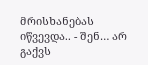მრისხანებას იწვევდა.. - შენ… არ გაქვს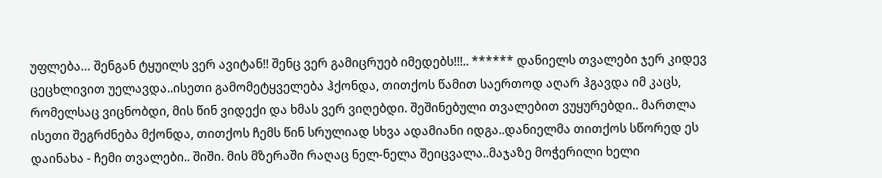უფლება… შენგან ტყუილს ვერ ავიტან!! შენც ვერ გამიცრუებ იმედებს!!!.. ****** დანიელს თვალები ჯერ კიდევ ცეცხლივით უელავდა..ისეთი გამომეტყველება ჰქონდა, თითქოს წამით საერთოდ აღარ ჰგავდა იმ კაცს, რომელსაც ვიცნობდი, მის წინ ვიდექი და ხმას ვერ ვიღებდი. შეშინებული თვალებით ვუყურებდი.. მართლა ისეთი შეგრძნება მქონდა, თითქოს ჩემს წინ სრულიად სხვა ადამიანი იდგა..დანიელმა თითქოს სწორედ ეს დაინახა - ჩემი თვალები.. შიში. მის მზერაში რაღაც ნელ-ნელა შეიცვალა..მაჯაზე მოჭერილი ხელი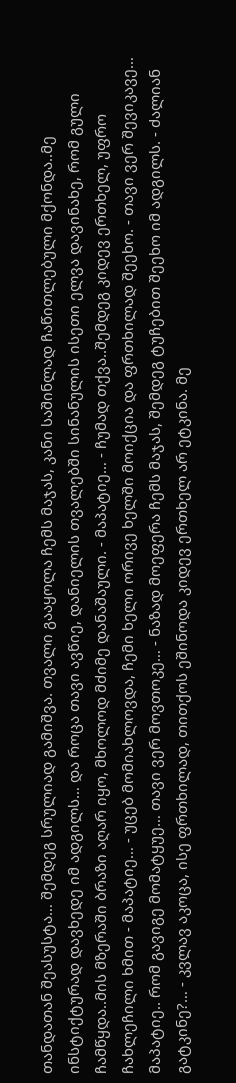თანდათან შეასუსტა… შემდეგ სრულიად გამიშვა. თვალი გააყოლა ჩემს მაჯას, კანი საშინლად ჩაწითლებული მქონდა..მე ინსტიქტურად დავხედე იმ ადგილს… და როცა თავი ავწიე, დანიელის თვალებში სინანულის ისეთი ელვა დავინახე, რომ გული ჩამწყდა..მის მზერაში ბრაზი აღარ იყო, მხოლოდ მძიმე დანაშაული. - მაპატიე… - ჩუმად თქვა..შემდეგ კიდევ ერთხელ, უფრო ჩახლეჩილი ხმით - მაპატიე… - უცებ მომიახლოვდა, ჩემი ხელი ორივე ხელში მოიქცია და ფრთხილად შეეხო. - თავი ვერ შევიკავე… მაპატიე.. რომ გავიგე მომატყუე… თავი ვერ მოვთოკე… - ნაზად მოეფერა ჩემს მაჯას, შემდეგ ტუჩებით შეეხო იმ ადგილს. - ძალიან გატკინე?… - კვლავ აკოცა, ისე ფრთხილად, თითქოს ეშინოდა კიდევ ერთხელ არ ეტკინა. მე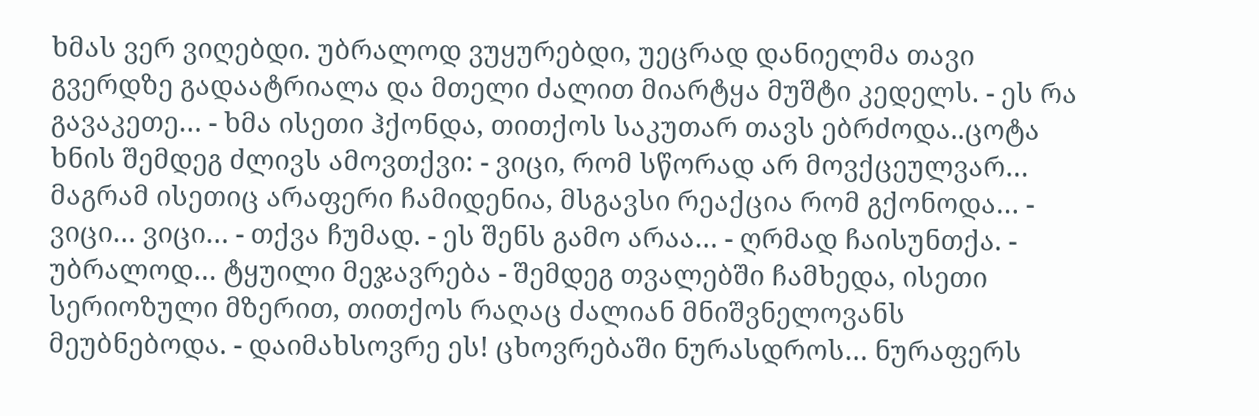ხმას ვერ ვიღებდი. უბრალოდ ვუყურებდი, უეცრად დანიელმა თავი გვერდზე გადაატრიალა და მთელი ძალით მიარტყა მუშტი კედელს. - ეს რა გავაკეთე… - ხმა ისეთი ჰქონდა, თითქოს საკუთარ თავს ებრძოდა..ცოტა ხნის შემდეგ ძლივს ამოვთქვი: - ვიცი, რომ სწორად არ მოვქცეულვარ… მაგრამ ისეთიც არაფერი ჩამიდენია, მსგავსი რეაქცია რომ გქონოდა… - ვიცი… ვიცი… - თქვა ჩუმად. - ეს შენს გამო არაა… - ღრმად ჩაისუნთქა. - უბრალოდ… ტყუილი მეჯავრება - შემდეგ თვალებში ჩამხედა, ისეთი სერიოზული მზერით, თითქოს რაღაც ძალიან მნიშვნელოვანს მეუბნებოდა. - დაიმახსოვრე ეს! ცხოვრებაში ნურასდროს… ნურაფერს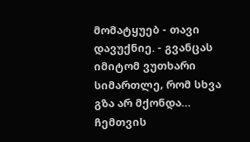მომატყუებ - თავი დავუქნიე. - გვანცას იმიტომ ვუთხარი სიმართლე, რომ სხვა გზა არ მქონდა… ჩემთვის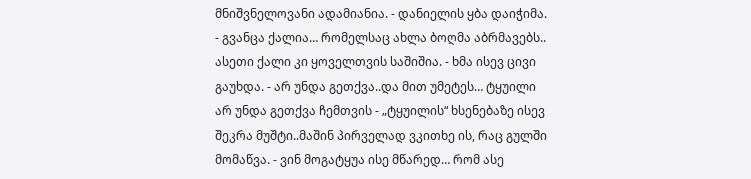მნიშვნელოვანი ადამიანია. - დანიელის ყბა დაიჭიმა. - გვანცა ქალია… რომელსაც ახლა ბოღმა აბრმავებს.. ასეთი ქალი კი ყოველთვის საშიშია. - ხმა ისევ ცივი გაუხდა. - არ უნდა გეთქვა..და მით უმეტეს… ტყუილი არ უნდა გეთქვა ჩემთვის - „ტყუილის“ ხსენებაზე ისევ შეკრა მუშტი..მაშინ პირველად ვკითხე ის, რაც გულში მომაწვა. - ვინ მოგატყუა ისე მწარედ… რომ ასე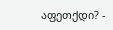აფეთქდი? -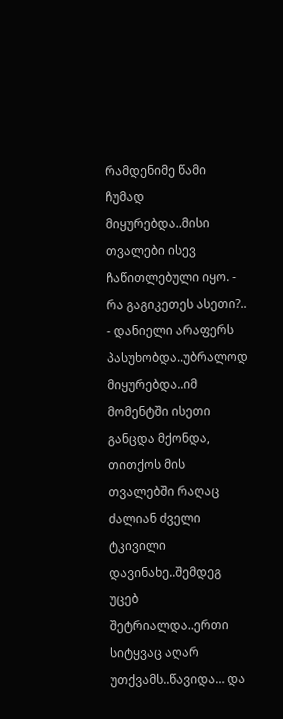რამდენიმე წამი ჩუმად მიყურებდა..მისი თვალები ისევ ჩაწითლებული იყო. - რა გაგიკეთეს ასეთი?.. - დანიელი არაფერს პასუხობდა..უბრალოდ მიყურებდა..იმ მომენტში ისეთი განცდა მქონდა, თითქოს მის თვალებში რაღაც ძალიან ძველი ტკივილი დავინახე..შემდეგ უცებ შეტრიალდა..ერთი სიტყვაც აღარ უთქვამს..წავიდა… და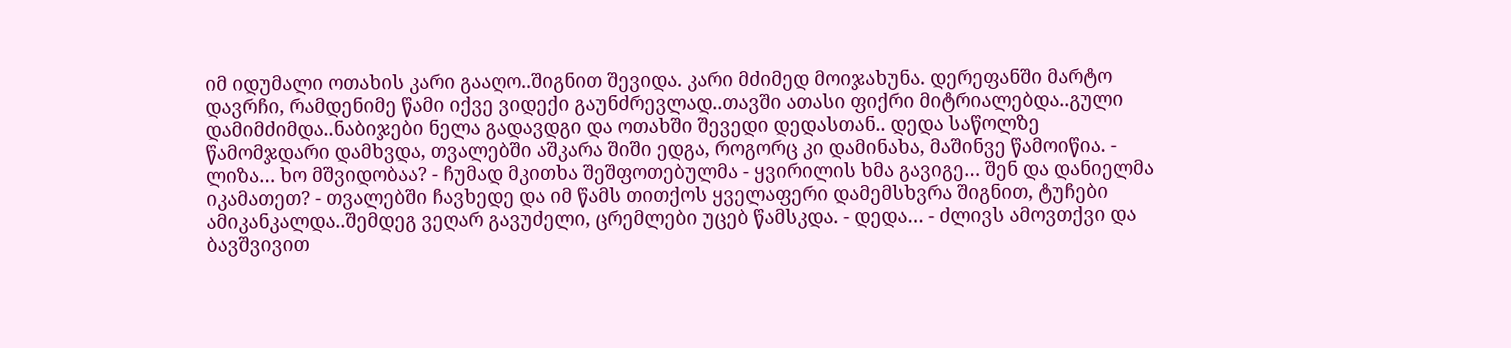იმ იდუმალი ოთახის კარი გააღო..შიგნით შევიდა. კარი მძიმედ მოიჯახუნა. დერეფანში მარტო დავრჩი, რამდენიმე წამი იქვე ვიდექი გაუნძრევლად..თავში ათასი ფიქრი მიტრიალებდა..გული დამიმძიმდა..ნაბიჯები ნელა გადავდგი და ოთახში შევედი დედასთან.. დედა საწოლზე წამომჯდარი დამხვდა, თვალებში აშკარა შიში ედგა, როგორც კი დამინახა, მაშინვე წამოიწია. - ლიზა… ხო მშვიდობაა? - ჩუმად მკითხა შეშფოთებულმა - ყვირილის ხმა გავიგე… შენ და დანიელმა იკამათეთ? - თვალებში ჩავხედე და იმ წამს თითქოს ყველაფერი დამემსხვრა შიგნით, ტუჩები ამიკანკალდა..შემდეგ ვეღარ გავუძელი, ცრემლები უცებ წამსკდა. - დედა… - ძლივს ამოვთქვი და ბავშვივით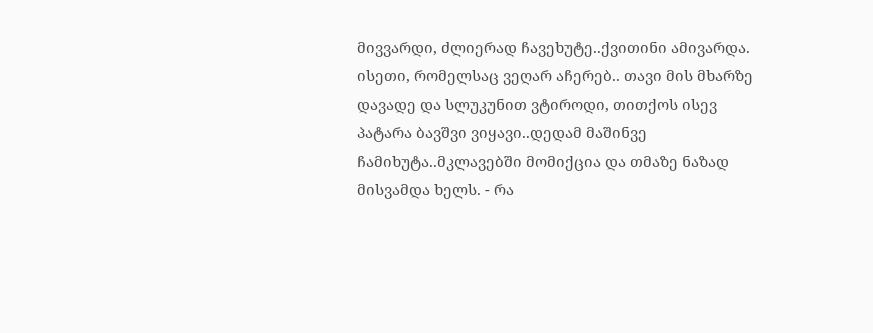მივვარდი, ძლიერად ჩავეხუტე..ქვითინი ამივარდა. ისეთი, რომელსაც ვეღარ აჩერებ.. თავი მის მხარზე დავადე და სლუკუნით ვტიროდი, თითქოს ისევ პატარა ბავშვი ვიყავი..დედამ მაშინვე ჩამიხუტა..მკლავებში მომიქცია და თმაზე ნაზად მისვამდა ხელს. - რა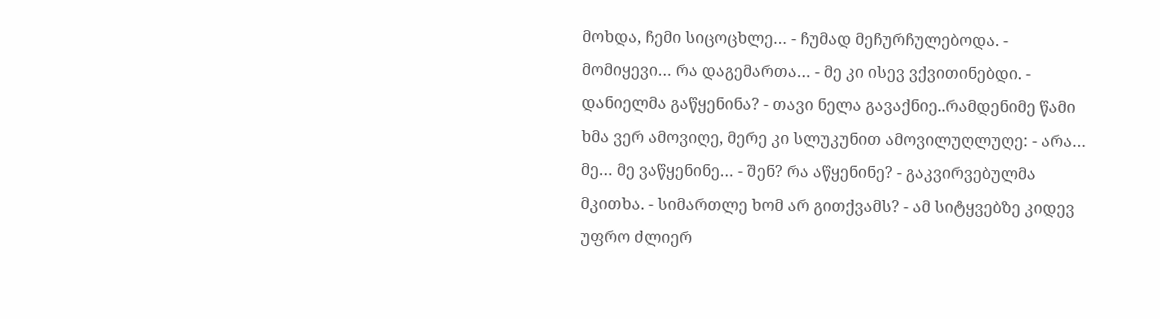მოხდა, ჩემი სიცოცხლე… - ჩუმად მეჩურჩულებოდა. - მომიყევი… რა დაგემართა… - მე კი ისევ ვქვითინებდი. - დანიელმა გაწყენინა? - თავი ნელა გავაქნიე..რამდენიმე წამი ხმა ვერ ამოვიღე, მერე კი სლუკუნით ამოვილუღლუღე: - არა… მე… მე ვაწყენინე… - შენ? რა აწყენინე? - გაკვირვებულმა მკითხა. - სიმართლე ხომ არ გითქვამს? - ამ სიტყვებზე კიდევ უფრო ძლიერ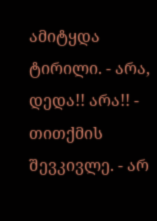ამიტყდა ტირილი. - არა, დედა!! არა!! - თითქმის შევკივლე. - არ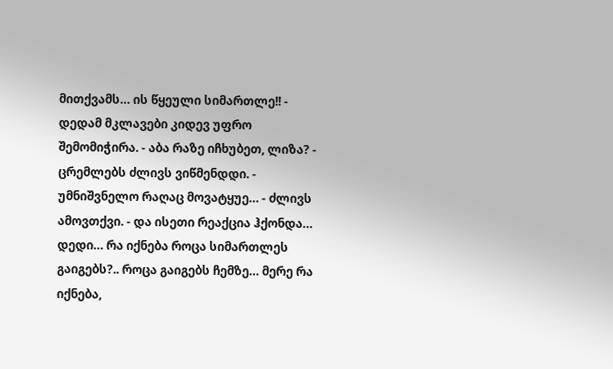მითქვამს… ის წყეული სიმართლე!! - დედამ მკლავები კიდევ უფრო შემომიჭირა. - აბა რაზე იჩხუბეთ, ლიზა? - ცრემლებს ძლივს ვიწმენდდი. - უმნიშვნელო რაღაც მოვატყუე… - ძლივს ამოვთქვი. - და ისეთი რეაქცია ჰქონდა… დედი… რა იქნება როცა სიმართლეს გაიგებს?.. როცა გაიგებს ჩემზე… მერე რა იქნება,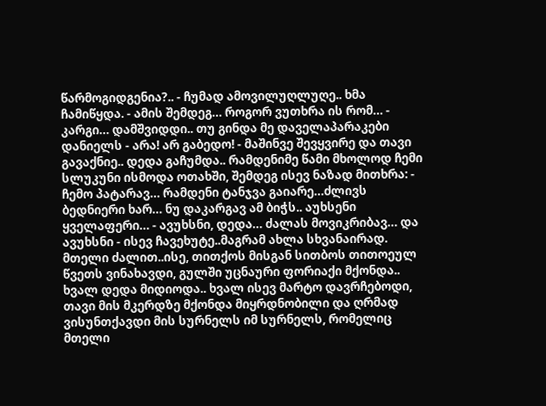წარმოგიდგენია?.. - ჩუმად ამოვილუღლუღე.. ხმა ჩამიწყდა. - ამის შემდეგ… როგორ ვუთხრა ის რომ… - კარგი… დამშვიდდი.. თუ გინდა მე დაველაპარაკები დანიელს - არა! არ გაბედო! - მაშინვე შევყვირე და თავი გავაქნიე.. დედა გაჩუმდა.. რამდენიმე წამი მხოლოდ ჩემი სლუკუნი ისმოდა ოთახში, შემდეგ ისევ ნაზად მითხრა: - ჩემო პატარავ… რამდენი ტანჯვა გაიარე…ძლივს ბედნიერი ხარ… ნუ დაკარგავ ამ ბიჭს.. აუხსენი ყველაფერი… - ავუხსნი, დედა… ძალას მოვიკრიბავ… და ავუხსნი - ისევ ჩავეხუტე..მაგრამ ახლა სხვანაირად. მთელი ძალით..ისე, თითქოს მისგან სითბოს თითოეულ წვეთს ვინახავდი, გულში უცნაური ფორიაქი მქონდა.. ხვალ დედა მიდიოდა.. ხვალ ისევ მარტო დავრჩებოდი, თავი მის მკერდზე მქონდა მიყრდნობილი და ღრმად ვისუნთქავდი მის სურნელს იმ სურნელს, რომელიც მთელი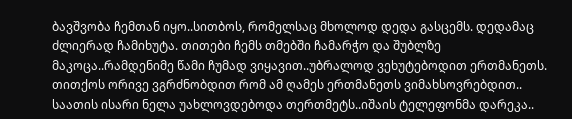ბავშვობა ჩემთან იყო..სითბოს, რომელსაც მხოლოდ დედა გასცემს. დედამაც ძლიერად ჩამიხუტა. თითები ჩემს თმებში ჩამარჭო და შუბლზე მაკოცა..რამდენიმე წამი ჩუმად ვიყავით..უბრალოდ ვეხუტებოდით ერთმანეთს. თითქოს ორივე ვგრძნობდით რომ ამ ღამეს ერთმანეთს ვიმახსოვრებდით.. საათის ისარი ნელა უახლოვდებოდა თერთმეტს..იშაის ტელეფონმა დარეკა..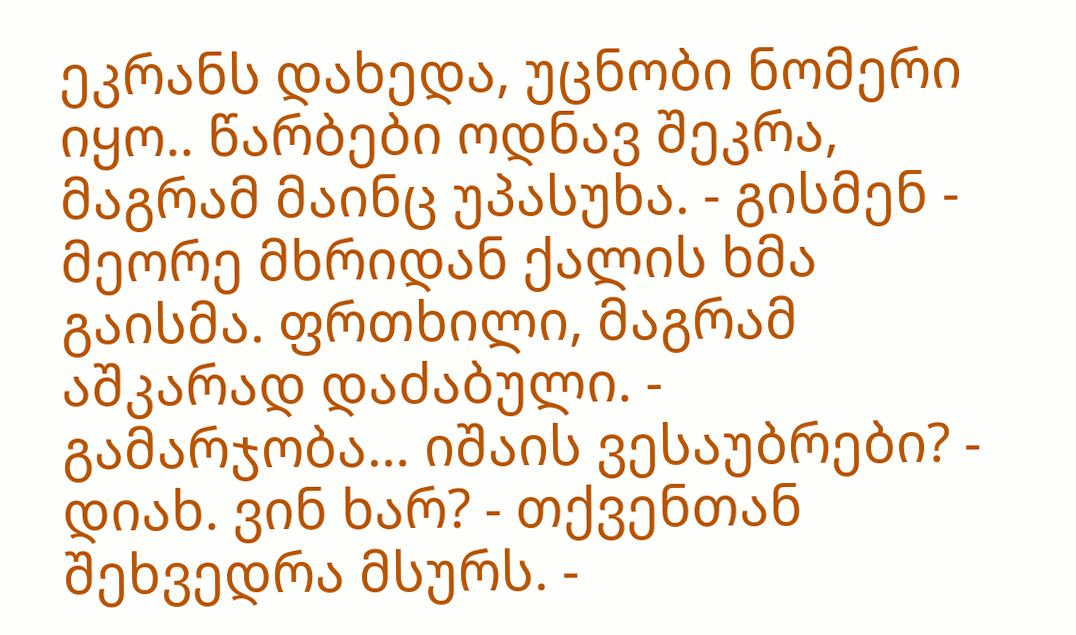ეკრანს დახედა, უცნობი ნომერი იყო.. წარბები ოდნავ შეკრა, მაგრამ მაინც უპასუხა. - გისმენ - მეორე მხრიდან ქალის ხმა გაისმა. ფრთხილი, მაგრამ აშკარად დაძაბული. - გამარჯობა… იშაის ვესაუბრები? - დიახ. ვინ ხარ? - თქვენთან შეხვედრა მსურს. -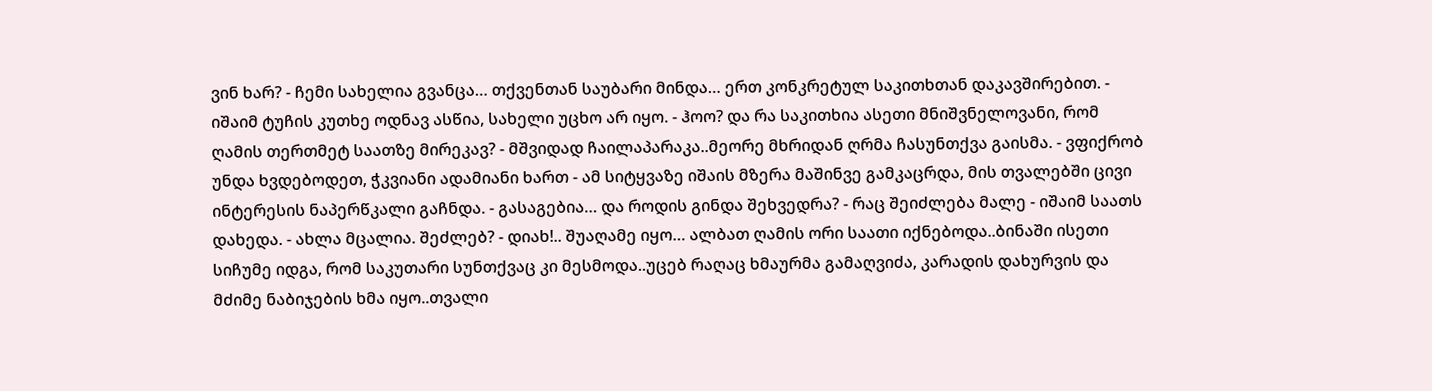ვინ ხარ? - ჩემი სახელია გვანცა… თქვენთან საუბარი მინდა… ერთ კონკრეტულ საკითხთან დაკავშირებით. - იშაიმ ტუჩის კუთხე ოდნავ ასწია, სახელი უცხო არ იყო. - ჰოო? და რა საკითხია ასეთი მნიშვნელოვანი, რომ ღამის თერთმეტ საათზე მირეკავ? - მშვიდად ჩაილაპარაკა..მეორე მხრიდან ღრმა ჩასუნთქვა გაისმა. - ვფიქრობ უნდა ხვდებოდეთ, ჭკვიანი ადამიანი ხართ - ამ სიტყვაზე იშაის მზერა მაშინვე გამკაცრდა, მის თვალებში ცივი ინტერესის ნაპერწკალი გაჩნდა. - გასაგებია… და როდის გინდა შეხვედრა? - რაც შეიძლება მალე - იშაიმ საათს დახედა. - ახლა მცალია. შეძლებ? - დიახ!.. შუაღამე იყო… ალბათ ღამის ორი საათი იქნებოდა..ბინაში ისეთი სიჩუმე იდგა, რომ საკუთარი სუნთქვაც კი მესმოდა..უცებ რაღაც ხმაურმა გამაღვიძა, კარადის დახურვის და მძიმე ნაბიჯების ხმა იყო..თვალი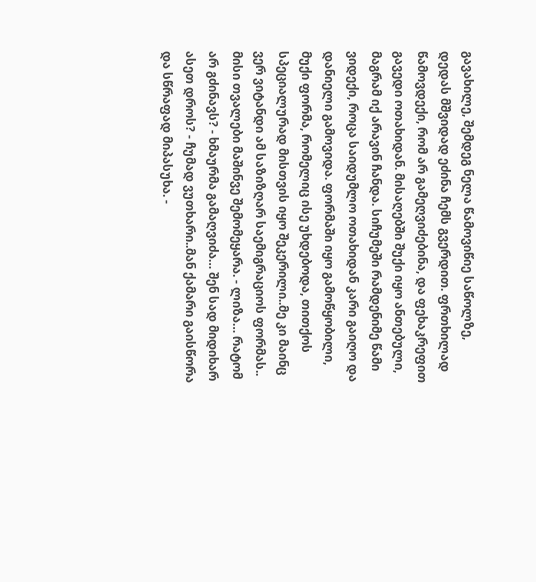გავახილე, შემდეგ ნელა წამოვიწიე საწოლზე, დედას მშვიდად ეძინა ჩემს გვერდით. ფრთხილად წამოვდექი, რომ არ გამეღვიძებინა, და ფეხაკრეფით გავედი ოთახიდან. მისაღებში შუქი იყო ანთებული, მაგრამ იქ არავინ ჩანდა. სიჩუმეში რამდენიმე წამი ვიდექი, როცა საიდუმლო ოთახიდან კარი გაიღო და დანიელი გამოვიდა. ფორმაში იყო გამოწყობილი, მუქი ფორმა, რომელიც ისე უხდებოდა, თითქოს სპეციალურად მისთვის იყო შეკერილი..მე კი მაინც ვერ ვიტანდი ამ საზიზღარ საემიგრაციოს ფორმას.. მისი თვალები მაშინვე შემომეყარა. - ლიზა… რატომ არ გძინავს? - ხმაურმა გამაღვიძა… შენ სად მიდიხარ ასეთ დროს? - ჩუმად ვუთხარი..მან ქამარი გაისწორა და სწრაფად მიპასუხა. -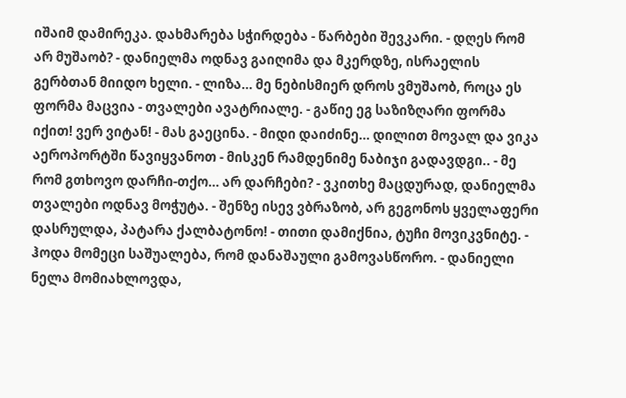იშაიმ დამირეკა. დახმარება სჭირდება - წარბები შევკარი. - დღეს რომ არ მუშაობ? - დანიელმა ოდნავ გაიღიმა და მკერდზე, ისრაელის გერბთან მიიდო ხელი. - ლიზა… მე ნებისმიერ დროს ვმუშაობ, როცა ეს ფორმა მაცვია - თვალები ავატრიალე. - გაწიე ეგ საზიზღარი ფორმა იქით! ვერ ვიტან! - მას გაეცინა. - მიდი დაიძინე… დილით მოვალ და ვიკა აეროპორტში წავიყვანოთ - მისკენ რამდენიმე ნაბიჯი გადავდგი.. - მე რომ გთხოვო დარჩი-თქო… არ დარჩები? - ვკითხე მაცდურად, დანიელმა თვალები ოდნავ მოჭუტა. - შენზე ისევ ვბრაზობ, არ გეგონოს ყველაფერი დასრულდა, პატარა ქალბატონო! - თითი დამიქნია, ტუჩი მოვიკვნიტე. - ჰოდა მომეცი საშუალება, რომ დანაშაული გამოვასწორო. - დანიელი ნელა მომიახლოვდა,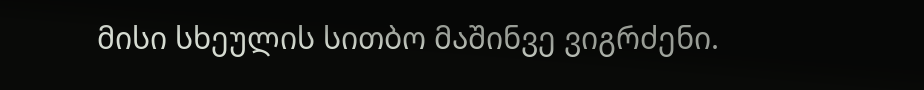მისი სხეულის სითბო მაშინვე ვიგრძენი.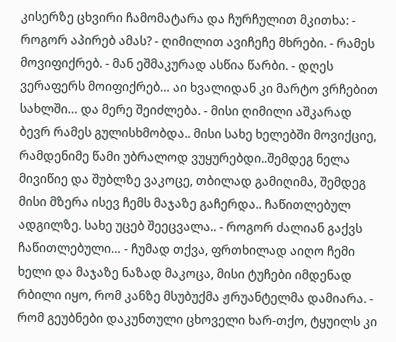კისერზე ცხვირი ჩამომატარა და ჩურჩულით მკითხა: - როგორ აპირებ ამას? - ღიმილით ავიჩეჩე მხრები. - რამეს მოვიფიქრებ. - მან ეშმაკურად ასწია წარბი. - დღეს ვერაფერს მოიფიქრებ… აი ხვალიდან კი მარტო ვრჩებით სახლში… და მერე შეიძლება. - მისი ღიმილი აშკარად ბევრ რამეს გულისხმობდა.. მისი სახე ხელებში მოვიქციე, რამდენიმე წამი უბრალოდ ვუყურებდი..შემდეგ ნელა მივიწიე და შუბლზე ვაკოცე, თბილად გამიღიმა, შემდეგ მისი მზერა ისევ ჩემს მაჯაზე გაჩერდა.. ჩაწითლებულ ადგილზე. სახე უცებ შეეცვალა.. - როგორ ძალიან გაქვს ჩაწითლებული… - ჩუმად თქვა, ფრთხილად აიღო ჩემი ხელი და მაჯაზე ნაზად მაკოცა, მისი ტუჩები იმდენად რბილი იყო, რომ კანზე მსუბუქმა ჟრუანტელმა დამიარა. - რომ გეუბნები დაკუნთული ცხოველი ხარ-თქო, ტყუილს კი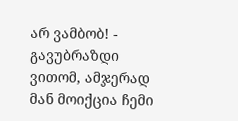არ ვამბობ! - გავუბრაზდი ვითომ, ამჯერად მან მოიქცია ჩემი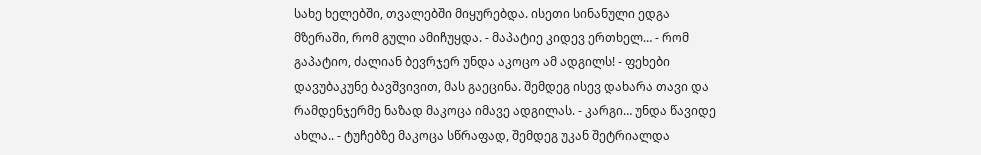სახე ხელებში, თვალებში მიყურებდა. ისეთი სინანული ედგა მზერაში, რომ გული ამიჩუყდა. - მაპატიე კიდევ ერთხელ… - რომ გაპატიო, ძალიან ბევრჯერ უნდა აკოცო ამ ადგილს! - ფეხები დავუბაკუნე ბავშვივით, მას გაეცინა. შემდეგ ისევ დახარა თავი და რამდენჯერმე ნაზად მაკოცა იმავე ადგილას. - კარგი… უნდა წავიდე ახლა.. - ტუჩებზე მაკოცა სწრაფად, შემდეგ უკან შეტრიალდა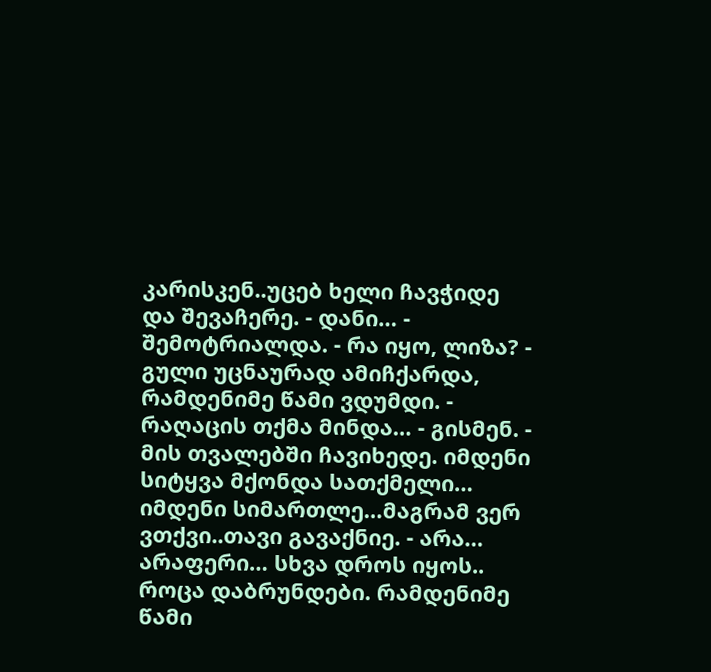კარისკენ..უცებ ხელი ჩავჭიდე და შევაჩერე. - დანი… - შემოტრიალდა. - რა იყო, ლიზა? - გული უცნაურად ამიჩქარდა, რამდენიმე წამი ვდუმდი. - რაღაცის თქმა მინდა… - გისმენ. - მის თვალებში ჩავიხედე. იმდენი სიტყვა მქონდა სათქმელი… იმდენი სიმართლე…მაგრამ ვერ ვთქვი..თავი გავაქნიე. - არა… არაფერი… სხვა დროს იყოს.. როცა დაბრუნდები. რამდენიმე წამი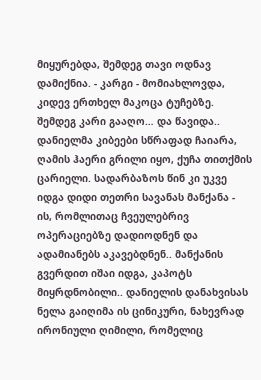მიყურებდა, შემდეგ თავი ოდნავ დამიქნია. - კარგი - მომიახლოვდა, კიდევ ერთხელ მაკოცა ტუჩებზე. შემდეგ კარი გააღო… და წავიდა.. დანიელმა კიბეები სწრაფად ჩაიარა, ღამის ჰაერი გრილი იყო, ქუჩა თითქმის ცარიელი. სადარბაზოს წინ კი უკვე იდგა დიდი თეთრი სავანას მანქანა - ის, რომლითაც ჩვეულებრივ ოპერაციებზე დადიოდნენ და ადამიანებს აკავებდნენ.. მანქანის გვერდით იშაი იდგა, კაპოტს მიყრდნობილი.. დანიელის დანახვისას ნელა გაიღიმა ის ცინიკური, ნახევრად ირონიული ღიმილი, რომელიც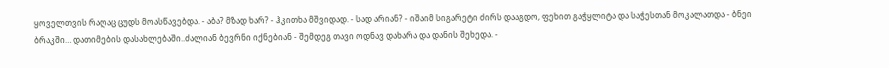ყოველთვის რაღაც ცუდს მოასწავებდა. - აბა? მზად ხარ? - ჰკითხა მშვიდად. - სად არიან? - იშაიმ სიგარეტი ძირს დააგდო, ფეხით გაჭყლიტა და საჭესთან მოკალათდა - ბნეი ბრაკში… დათიმების დასახლებაში..ძალიან ბევრნი იქნებიან - შემდეგ თავი ოდნავ დახარა და დანის შეხედა. -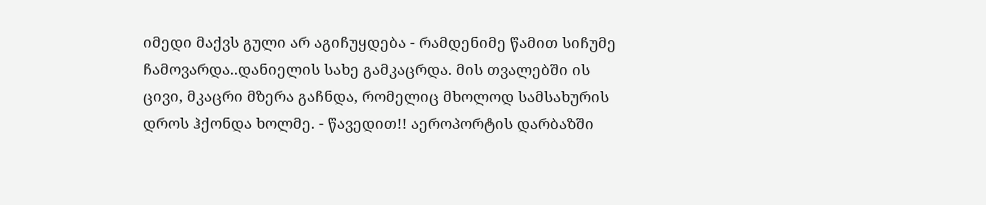იმედი მაქვს გული არ აგიჩუყდება - რამდენიმე წამით სიჩუმე ჩამოვარდა..დანიელის სახე გამკაცრდა. მის თვალებში ის ცივი, მკაცრი მზერა გაჩნდა, რომელიც მხოლოდ სამსახურის დროს ჰქონდა ხოლმე. - წავედით!! აეროპორტის დარბაზში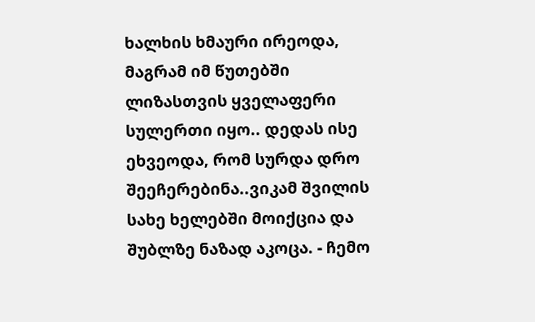ხალხის ხმაური ირეოდა, მაგრამ იმ წუთებში ლიზასთვის ყველაფერი სულერთი იყო.. დედას ისე ეხვეოდა, რომ სურდა დრო შეეჩერებინა..ვიკამ შვილის სახე ხელებში მოიქცია და შუბლზე ნაზად აკოცა. - ჩემო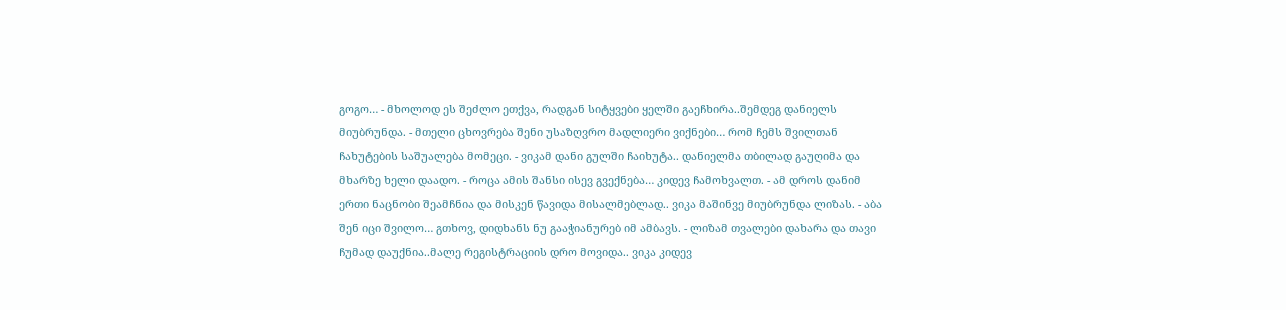გოგო… - მხოლოდ ეს შეძლო ეთქვა, რადგან სიტყვები ყელში გაეჩხირა..შემდეგ დანიელს მიუბრუნდა. - მთელი ცხოვრება შენი უსაზღვრო მადლიერი ვიქნები… რომ ჩემს შვილთან ჩახუტების საშუალება მომეცი. - ვიკამ დანი გულში ჩაიხუტა.. დანიელმა თბილად გაუღიმა და მხარზე ხელი დაადო. - როცა ამის შანსი ისევ გვექნება… კიდევ ჩამოხვალთ. - ამ დროს დანიმ ერთი ნაცნობი შეამჩნია და მისკენ წავიდა მისალმებლად.. ვიკა მაშინვე მიუბრუნდა ლიზას. - აბა შენ იცი შვილო… გთხოვ, დიდხანს ნუ გააჭიანურებ იმ ამბავს. - ლიზამ თვალები დახარა და თავი ჩუმად დაუქნია..მალე რეგისტრაციის დრო მოვიდა.. ვიკა კიდევ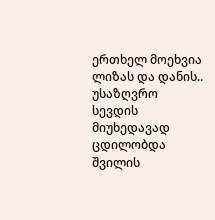ერთხელ მოეხვია ლიზას და დანის.. უსაზღვრო სევდის მიუხედავად ცდილობდა შვილის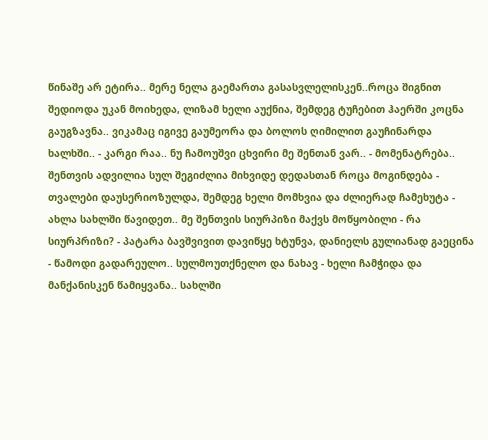წინაშე არ ეტირა.. მერე ნელა გაემართა გასასვლელისკენ..როცა შიგნით შედიოდა უკან მოიხედა, ლიზამ ხელი აუქნია, შემდეგ ტუჩებით ჰაერში კოცნა გაუგზავნა.. ვიკამაც იგივე გაუმეორა და ბოლოს ღიმილით გაუჩინარდა ხალხში.. - კარგი რაა.. ნუ ჩამოუშვი ცხვირი მე შენთან ვარ.. - მომენატრება.. შენთვის ადვილია სულ შეგიძლია მიხვიდე დედასთან როცა მოგინდება - თვალები დაუსერიოზულდა, შემდეგ ხელი მომხვია და ძლიერად ჩამეხუტა - ახლა სახლში წავიდეთ.. მე შენთვის სიურპიზი მაქვს მოწყობილი - რა სიურპრიზი? - პატარა ბავშვივით დავიწყე ხტუნვა, დანიელს გულიანად გაეცინა - წამოდი გადარეულო.. სულმოუთქნელო და ნახავ - ხელი ჩამჭიდა და მანქანისკენ წამიყვანა.. სახლში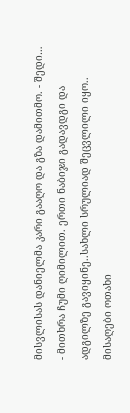მისვლისას დანიელმა კარი გააღო და გზა დამითმო. - შედი… - მითხრა ჩუმი ღიმილით. ერთი ნაბიჯი გადავდგი და ადგილზე გავიყინე..სახლი სრულიად შეცვლილი იყო.. მისაღები ოთახი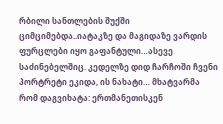რბილი სანთლების შუქში ციმციმებდა..იატაკზე და მაგიდაზე ვარდის ფურცლები იყო გაფანტული…ასევე საძინებელშიც. კედელზე დიდ ჩარჩოში ჩვენი პორტრეტი ეკიდა, ის ნახატი… მხატვარმა რომ დაგვიხატა: ერთმანეთისკენ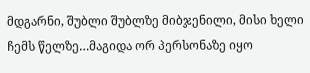მდგარნი, შუბლი შუბლზე მიბჯენილი, მისი ხელი ჩემს წელზე…მაგიდა ორ პერსონაზე იყო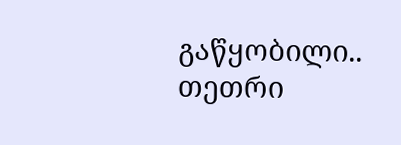გაწყობილი.. თეთრი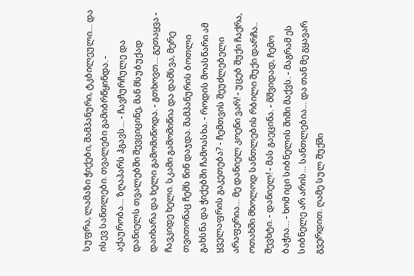სუფრა, ლამაზი ჭიქები, შამპანური, ტკბილეული… და ისევ სანთლები. თვალები გამიბრწყინდა. - აქაურობა… ზღაპარს ჰგავს… - ჩავჩურჩულე და დანიელს თვალებში შევციცინე, მან მსუბუქად დაიხარა და ხელი გამომიწოდა. - გთხოვთ… გეთაყვა - ჩავკიდე ხელი. სკამი გამომიწია და დამსვა, მერე თვითონაც ჩემს წინ დაჯდა. შამპანურის ბოთლი გახსნა და ჭიქებში ჩამოასხა. - როდის მოასწარი ამ ყველაფრის გაკეთება? - ჩემთვის შეუძლებელი არაფერია… მე დანიელ კოენი ვარ! - უცებ შუქი ჩაქრა, ოთახში მხოლოდ სანთლების რბილი შუქი დარჩა.. შევხტი. - დანიელ! - მას გაეცინა. - მშვიდად, ჩემო ბაჭია… - ხომ იცი სიბნელის შიში მაქვს. - მაგრამ ეს სიბნელე არ არის… სანთლებია… და თან მე გყავარ გვერდით. ღამე სულ შუქში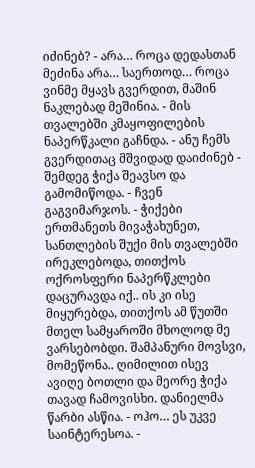იძინებ? - არა… როცა დედასთან მეძინა არა… საერთოდ… როცა ვინმე მყავს გვერდით, მაშინ ნაკლებად მეშინია. - მის თვალებში კმაყოფილების ნაპერწკალი გაჩნდა. - ანუ ჩემს გვერდითაც მშვიდად დაიძინებ - შემდეგ ჭიქა შეავსო და გამომიწოდა. - ჩვენ გაგვიმარჯოს. - ჭიქები ერთმანეთს მივაჭახუნეთ, სანთლების შუქი მის თვალებში ირეკლებოდა, თითქოს ოქროსფერი ნაპერწკლები დაცურავდა იქ.. ის კი ისე მიყურებდა, თითქოს ამ წუთში მთელ სამყაროში მხოლოდ მე ვარსებობდი. შამპანური მოვსვი, მომეწონა.. ღიმილით ისევ ავიღე ბოთლი და მეორე ჭიქა თავად ჩამოვისხი. დანიელმა წარბი ასწია. - ოჰო… ეს უკვე საინტერესოა. -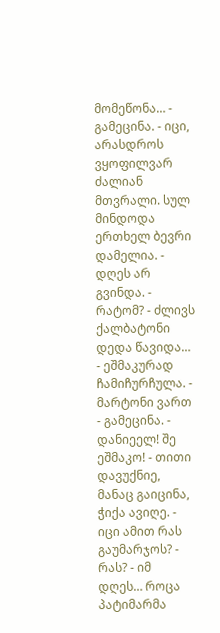მომეწონა… - გამეცინა. - იცი, არასდროს ვყოფილვარ ძალიან მთვრალი. სულ მინდოდა ერთხელ ბევრი დამელია. - დღეს არ გვინდა. - რატომ? - ძლივს ქალბატონი დედა წავიდა… - ეშმაკურად ჩამიჩურჩულა. - მარტონი ვართ - გამეცინა. - დანიეელ! შე ეშმაკო! - თითი დავუქნიე, მანაც გაიცინა, ჭიქა ავიღე. - იცი ამით რას გაუმარჯოს? - რას? - იმ დღეს… როცა პატიმარმა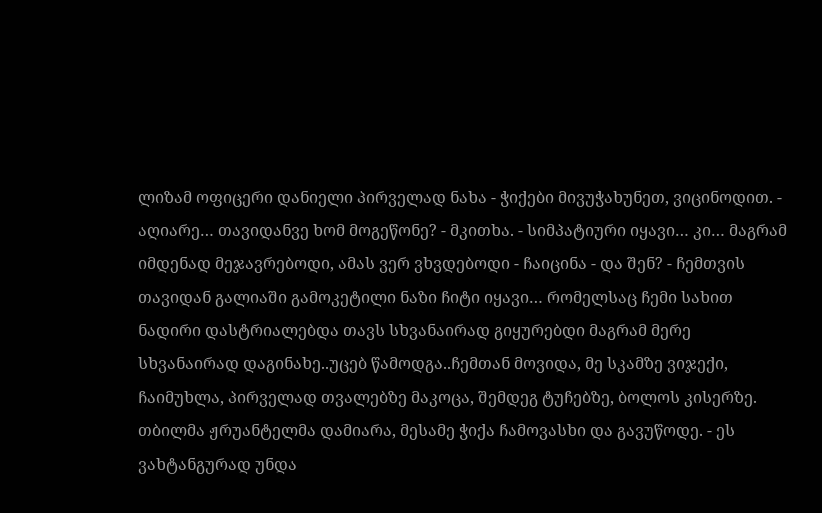ლიზამ ოფიცერი დანიელი პირველად ნახა - ჭიქები მივუჭახუნეთ, ვიცინოდით. - აღიარე… თავიდანვე ხომ მოგეწონე? - მკითხა. - სიმპატიური იყავი… კი… მაგრამ იმდენად მეჯავრებოდი, ამას ვერ ვხვდებოდი - ჩაიცინა - და შენ? - ჩემთვის თავიდან გალიაში გამოკეტილი ნაზი ჩიტი იყავი… რომელსაც ჩემი სახით ნადირი დასტრიალებდა თავს სხვანაირად გიყურებდი მაგრამ მერე სხვანაირად დაგინახე..უცებ წამოდგა..ჩემთან მოვიდა, მე სკამზე ვიჯექი, ჩაიმუხლა, პირველად თვალებზე მაკოცა, შემდეგ ტუჩებზე, ბოლოს კისერზე. თბილმა ჟრუანტელმა დამიარა, მესამე ჭიქა ჩამოვასხი და გავუწოდე. - ეს ვახტანგურად უნდა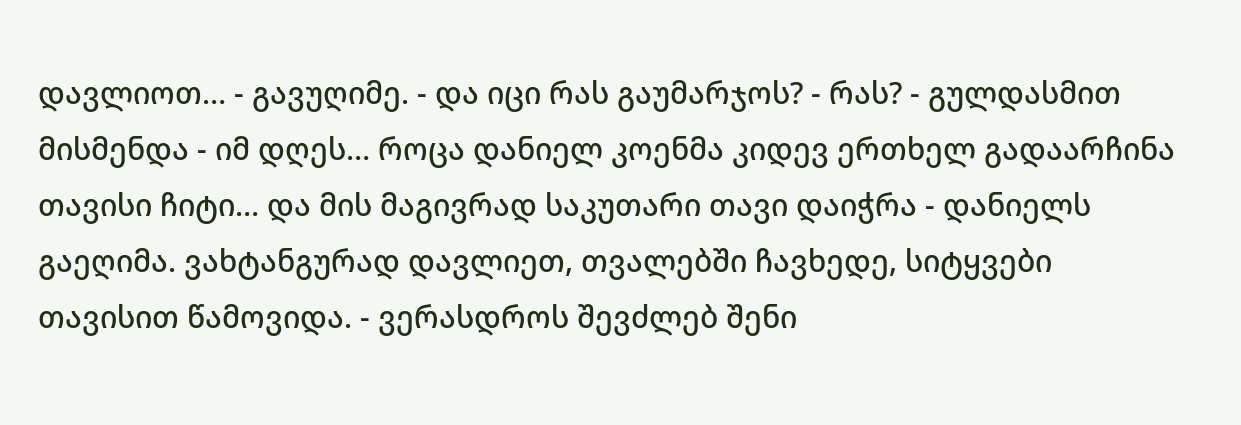დავლიოთ… - გავუღიმე. - და იცი რას გაუმარჯოს? - რას? - გულდასმით მისმენდა - იმ დღეს… როცა დანიელ კოენმა კიდევ ერთხელ გადაარჩინა თავისი ჩიტი… და მის მაგივრად საკუთარი თავი დაიჭრა - დანიელს გაეღიმა. ვახტანგურად დავლიეთ, თვალებში ჩავხედე, სიტყვები თავისით წამოვიდა. - ვერასდროს შევძლებ შენი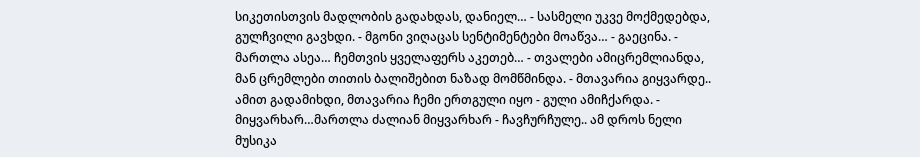სიკეთისთვის მადლობის გადახდას, დანიელ… - სასმელი უკვე მოქმედებდა, გულჩვილი გავხდი. - მგონი ვიღაცას სენტიმენტები მოაწვა… - გაეცინა. - მართლა ასეა… ჩემთვის ყველაფერს აკეთებ… - თვალები ამიცრემლიანდა, მან ცრემლები თითის ბალიშებით ნაზად მომწმინდა. - მთავარია გიყვარდე.. ამით გადამიხდი, მთავარია ჩემი ერთგული იყო - გული ამიჩქარდა. - მიყვარხარ…მართლა ძალიან მიყვარხარ - ჩავჩურჩულე.. ამ დროს ნელი მუსიკა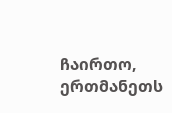ჩაირთო, ერთმანეთს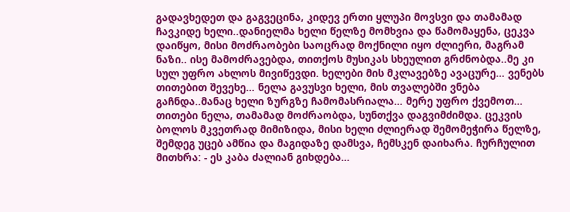გადავხედეთ და გაგვეცინა, კიდევ ერთი ყლუპი მოვსვი და თამამად ჩავკიდე ხელი..დანიელმა ხელი წელზე მომხვია და წამომაყენა, ცეკვა დაიწყო, მისი მოძრაობები საოცრად მოქნილი იყო ძლიერი, მაგრამ ნაზი.. ისე მამოძრავებდა, თითქოს მუსიკას სხეულით გრძნობდა..მე კი სულ უფრო ახლოს მივიწევდი. ხელები მის მკლავებზე ავაცურე… ვენებს თითებით შევეხე… ნელა გავუსვი ხელი, მის თვალებში ვნება გაჩნდა..მანაც ხელი ზურგზე ჩამომასრიალა… მერე უფრო ქვემოთ… თითები ნელა, თამამად მოძრაობდა, სუნთქვა დაგვიმძიმდა. ცეკვის ბოლოს მკვეთრად მიმიზიდა, მისი ხელი ძლიერად შემომეჭირა წელზე, შემდეგ უცებ ამწია და მაგიდაზე დამსვა, ჩემსკენ დაიხარა. ჩურჩულით მითხრა: - ეს კაბა ძალიან გიხდება…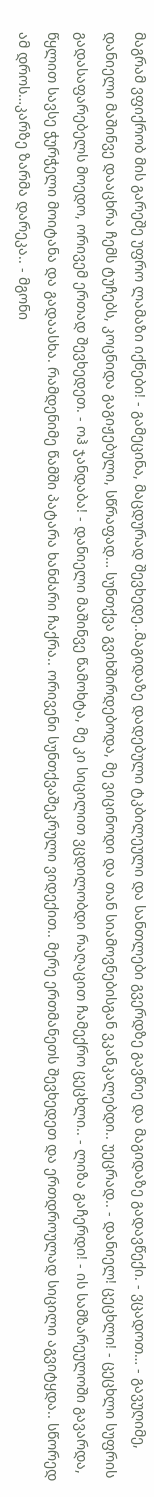მაგრამ ვფიქრობ მის გარეშე უფრო ლამაზი იქნები! - გამეცინა, მაცდურად შევხედე..მაგიდაზე დადებული ტკბილეული და სანთლები გვერდზე გავწიე და მაგიდაზე გადავწექი. - ვცადოთ… - გავუღიმე, დანიელი მაშინვე დააცხრა ჩემს ტუჩებს, კოცნიდა გაგიჟებული, სწრაფად… სუნთქვა გვიხშირდებოდა, მე ვიცინოდი და თან სიამოვნებისგან ვკანკალებდი.. უეცრად.. - დანიელ! ცეცხლი! - ცეცხლი სუფრის გადასაფარებელს მოედო, ორივემ ერთად შევხედეთ. - ოჰ ჯანდაბა! - დანიელი მაშინვე წამოხტა, მე კი სიცილით ვცდილობდი რაღაცით ჩამექრო ცეცხლი.. - ლიზა გაჩერდი! - ის სამზარეულოში გავარდა, წყლით სავსე ჭურჭელი მოიტანა და გადაასხა. რამდენიმე წამში პატარა ხანძარი ჩაქრა.. ორივენი სუნთქვაშეკრული ვიდექით.. მერე ერთმანეთს შევხედეთ და ერთდროულად სიცილი აგვიტყდა.. სწორედ ამ დროს…კარზე ზარმა დარეკა.. - მგონი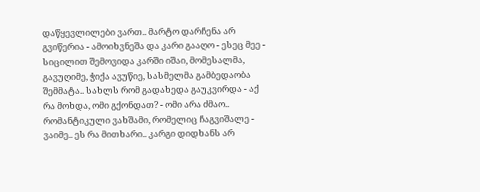დაწყევლილები ვართ.. მარტო დარჩენა არ გვიწერია - ამოიხვნეშა და კარი გააღო - ესეც მეე - სიცილით შემოვიდა კარში იშაი, მომესალმა, გავუღიმე, ჭიქა ავუწიე, სასმელმა გამბედაობა შემმატა.. სახლს რომ გადახედა გაუკვირდა - აქ რა მოხდა, ომი გქონდათ? - ომი არა ძმაო.. რომანტიკული ვახშამი, რომელიც ჩაგვიშალე - ვაიმე.. ეს რა მითხარი.. კარგი დიდხანს არ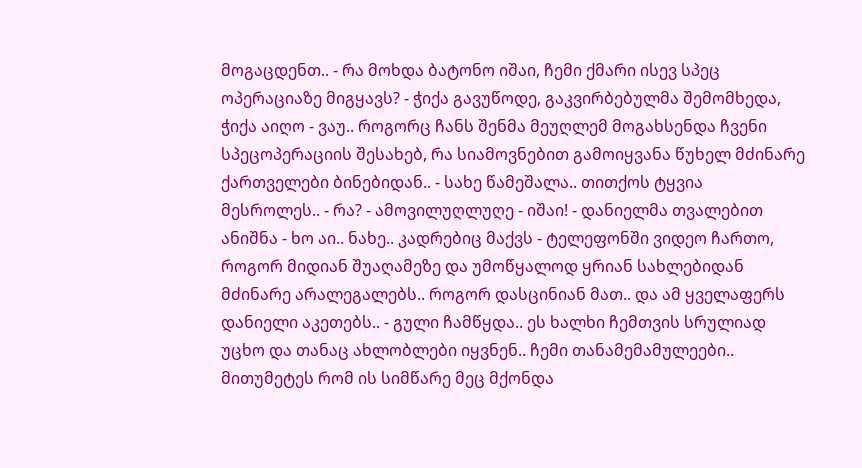მოგაცდენთ.. - რა მოხდა ბატონო იშაი, ჩემი ქმარი ისევ სპეც ოპერაციაზე მიგყავს? - ჭიქა გავუწოდე, გაკვირბებულმა შემომხედა, ჭიქა აიღო - ვაუ.. როგორც ჩანს შენმა მეუღლემ მოგახსენდა ჩვენი სპეცოპერაციის შესახებ, რა სიამოვნებით გამოიყვანა წუხელ მძინარე ქართველები ბინებიდან.. - სახე წამეშალა.. თითქოს ტყვია მესროლეს.. - რა? - ამოვილუღლუღე - იშაი! - დანიელმა თვალებით ანიშნა - ხო აი.. ნახე.. კადრებიც მაქვს - ტელეფონში ვიდეო ჩართო, როგორ მიდიან შუაღამეზე და უმოწყალოდ ყრიან სახლებიდან მძინარე არალეგალებს.. როგორ დასცინიან მათ.. და ამ ყველაფერს დანიელი აკეთებს.. - გული ჩამწყდა.. ეს ხალხი ჩემთვის სრულიად უცხო და თანაც ახლობლები იყვნენ.. ჩემი თანამემამულეები.. მითუმეტეს რომ ის სიმწარე მეც მქონდა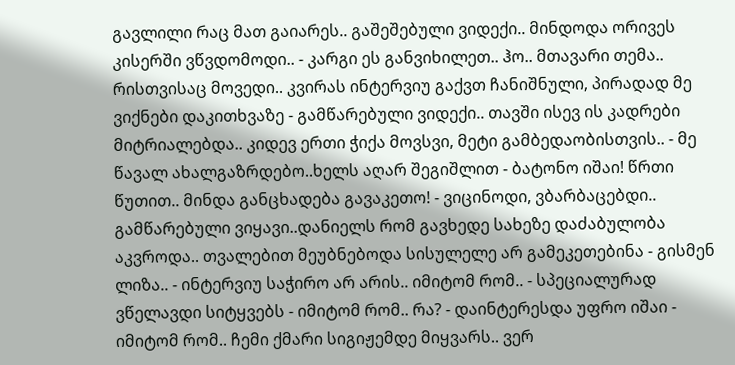გავლილი რაც მათ გაიარეს.. გაშეშებული ვიდექი.. მინდოდა ორივეს კისერში ვწვდომოდი.. - კარგი ეს განვიხილეთ.. ჰო.. მთავარი თემა.. რისთვისაც მოვედი.. კვირას ინტერვიუ გაქვთ ჩანიშნული, პირადად მე ვიქნები დაკითხვაზე - გამწარებული ვიდექი.. თავში ისევ ის კადრები მიტრიალებდა.. კიდევ ერთი ჭიქა მოვსვი, მეტი გამბედაობისთვის.. - მე წავალ ახალგაზრდებო..ხელს აღარ შეგიშლით - ბატონო იშაი! წრთი წუთით.. მინდა განცხადება გავაკეთო! - ვიცინოდი, ვბარბაცებდი.. გამწარებული ვიყავი..დანიელს რომ გავხედე სახეზე დაძაბულობა აკვროდა.. თვალებით მეუბნებოდა სისულელე არ გამეკეთებინა - გისმენ ლიზა.. - ინტერვიუ საჭირო არ არის.. იმიტომ რომ.. - სპეციალურად ვწელავდი სიტყვებს - იმიტომ რომ.. რა? - დაინტერესდა უფრო იშაი - იმიტომ რომ.. ჩემი ქმარი სიგიჟემდე მიყვარს.. ვერ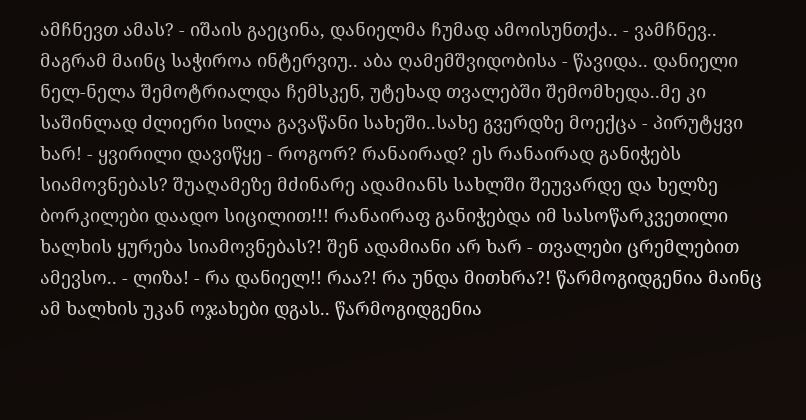ამჩნევთ ამას? - იშაის გაეცინა, დანიელმა ჩუმად ამოისუნთქა.. - ვამჩნევ.. მაგრამ მაინც საჭიროა ინტერვიუ.. აბა ღამემშვიდობისა - წავიდა.. დანიელი ნელ-ნელა შემოტრიალდა ჩემსკენ, უტეხად თვალებში შემომხედა..მე კი საშინლად ძლიერი სილა გავაწანი სახეში..სახე გვერდზე მოექცა - პირუტყვი ხარ! - ყვირილი დავიწყე - როგორ? რანაირად? ეს რანაირად განიჭებს სიამოვნებას? შუაღამეზე მძინარე ადამიანს სახლში შეუვარდე და ხელზე ბორკილები დაადო სიცილით!!! რანაირაფ განიჭებდა იმ სასოწარკვეთილი ხალხის ყურება სიამოვნებას?! შენ ადამიანი არ ხარ - თვალები ცრემლებით ამევსო.. - ლიზა! - რა დანიელ!! რაა?! რა უნდა მითხრა?! წარმოგიდგენია მაინც ამ ხალხის უკან ოჯახები დგას.. წარმოგიდგენია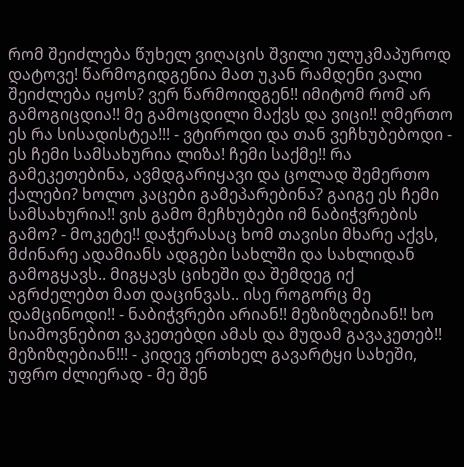რომ შეიძლება წუხელ ვიღაცის შვილი ულუკმაპუროდ დატოვე! წარმოგიდგენია მათ უკან რამდენი ვალი შეიძლება იყოს? ვერ წარმოიდგენ!! იმიტომ რომ არ გამოგიცდია!! მე გამოცდილი მაქვს და ვიცი!! ღმერთო ეს რა სისადისტეა!!! - ვტიროდი და თან ვეჩხუბებოდი - ეს ჩემი სამსახურია ლიზა! ჩემი საქმე!! რა გამეკეთებინა, ავმდგარიყავი და ცოლად შემერთო ქალები? ხოლო კაცები გამეპარებინა? გაიგე ეს ჩემი სამსახურია!! ვის გამო მეჩხუბები იმ ნაბიჭვრების გამო? - მოკეტე!! დაჭერასაც ხომ თავისი მხარე აქვს, მძინარე ადამიანს ადგები სახლში და სახლიდან გამოგყავს.. მიგყავს ციხეში და შემდეგ იქ აგრძელებთ მათ დაცინვას.. ისე როგორც მე დამცინოდი!! - ნაბიჭვრები არიან!! მეზიზღებიან!! ხო სიამოვნებით ვაკეთებდი ამას და მუდამ გავაკეთებ!! მეზიზღებიან!!! - კიდევ ერთხელ გავარტყი სახეში, უფრო ძლიერად - მე შენ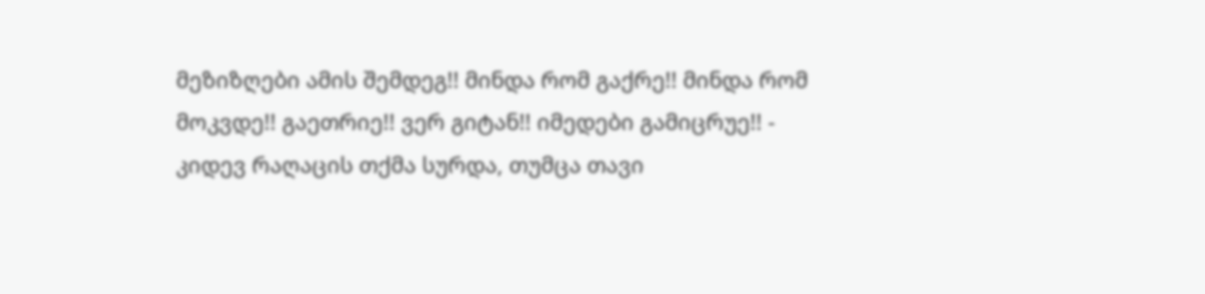მეზიზღები ამის შემდეგ!! მინდა რომ გაქრე!! მინდა რომ მოკვდე!! გაეთრიე!! ვერ გიტან!! იმედები გამიცრუე!! - კიდევ რაღაცის თქმა სურდა, თუმცა თავი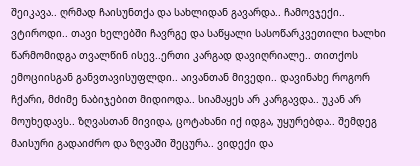შეიკავა.. ღრმად ჩაისუნთქა და სახლიდან გავარდა.. ჩამოვჯექი.. ვტიროდი.. თავი ხელებში ჩავრგე და საწყალი სასოწარკვეთილი ხალხი წარმომიდგა თვალწინ ისევ..ერთი კარგად დავიღრიალე.. თითქოს ემოციისგან განვთავისუფლდი.. აივანთან მივედი.. დავინახე როგორ ჩქარი, მძიმე ნაბიჯებით მიდიოდა.. სიამაყეს არ კარგავდა.. უკან არ მოუხედავს.. ზღვასთან მივიდა, ცოტახანი იქ იდგა, უყურებდა.. შემდეგ მაისური გადაიძრო და ზღვაში შეცურა.. ვიდექი და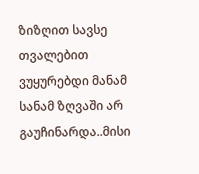ზიზღით სავსე თვალებით ვუყურებდი მანამ სანამ ზღვაში არ გაუჩინარდა..მისი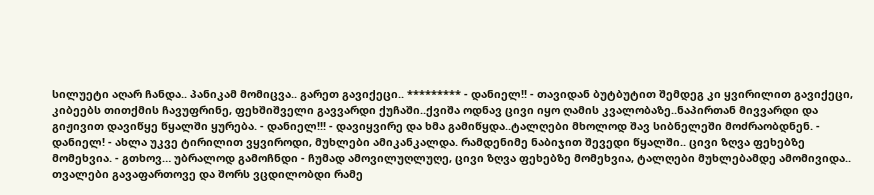სილუეტი აღარ ჩანდა.. პანიკამ მომიცვა.. გარეთ გავიქეცი.. ********* - დანიელ!! - თავიდან ბუტბუტით შემდეგ კი ყვირილით გავიქეცი, კიბეებს თითქმის ჩავუფრინე, ფეხშიშველი გავვარდი ქუჩაში..ქვიშა ოდნავ ცივი იყო ღამის კვალობაზე..ნაპირთან მივვარდი და გიჟივით დავიწყე წყალში ყურება. - დანიელ!!! - დავიყვირე და ხმა გამიწყდა..ტალღები მხოლოდ შავ სიბნელეში მოძრაობდნენ. - დანიელ! - ახლა უკვე ტირილით ვყვიროდი, მუხლები ამიკანკალდა. რამდენიმე ნაბიჯით შევედი წყალში.. ცივი ზღვა ფეხებზე მომეხვია. - გთხოვ… უბრალოდ გამოჩნდი - ჩუმად ამოვილუღლუღე, ცივი ზღვა ფეხებზე მომეხვია, ტალღები მუხლებამდე ამომივიდა.. თვალები გავაფართოვე და შორს ვცდილობდი რამე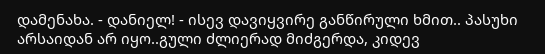დამენახა. - დანიელ! - ისევ დავიყვირე განწირული ხმით.. პასუხი არსაიდან არ იყო..გული ძლიერად მიძგერდა, კიდევ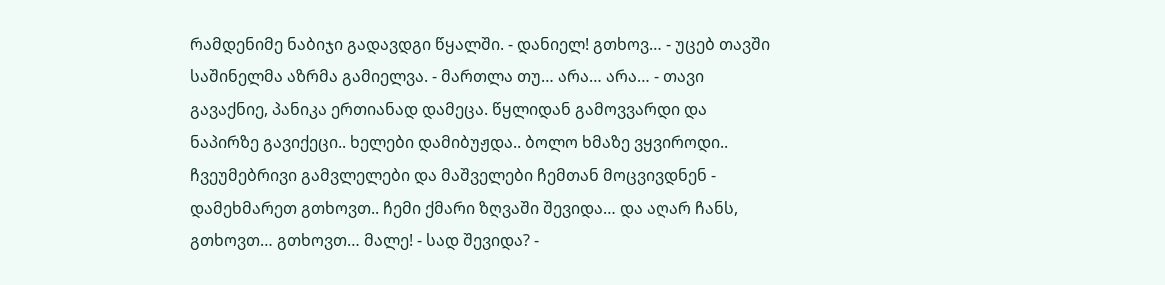რამდენიმე ნაბიჯი გადავდგი წყალში. - დანიელ! გთხოვ… - უცებ თავში საშინელმა აზრმა გამიელვა. - მართლა თუ… არა… არა… - თავი გავაქნიე, პანიკა ერთიანად დამეცა. წყლიდან გამოვვარდი და ნაპირზე გავიქეცი.. ხელები დამიბუჟდა.. ბოლო ხმაზე ვყვიროდი.. ჩვეუმებრივი გამვლელები და მაშველები ჩემთან მოცვივდნენ - დამეხმარეთ გთხოვთ.. ჩემი ქმარი ზღვაში შევიდა… და აღარ ჩანს, გთხოვთ… გთხოვთ… მალე! - სად შევიდა? -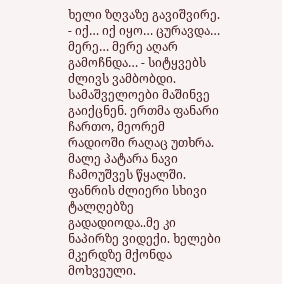ხელი ზღვაზე გავიშვირე. - იქ… იქ იყო… ცურავდა… მერე… მერე აღარ გამოჩნდა… - სიტყვებს ძლივს ვამბობდი. სამაშველოები მაშინვე გაიქცნენ. ერთმა ფანარი ჩართო, მეორემ რადიოში რაღაც უთხრა. მალე პატარა ნავი ჩამოუშვეს წყალში. ფანრის ძლიერი სხივი ტალღებზე გადადიოდა..მე კი ნაპირზე ვიდექი. ხელები მკერდზე მქონდა მოხვეული.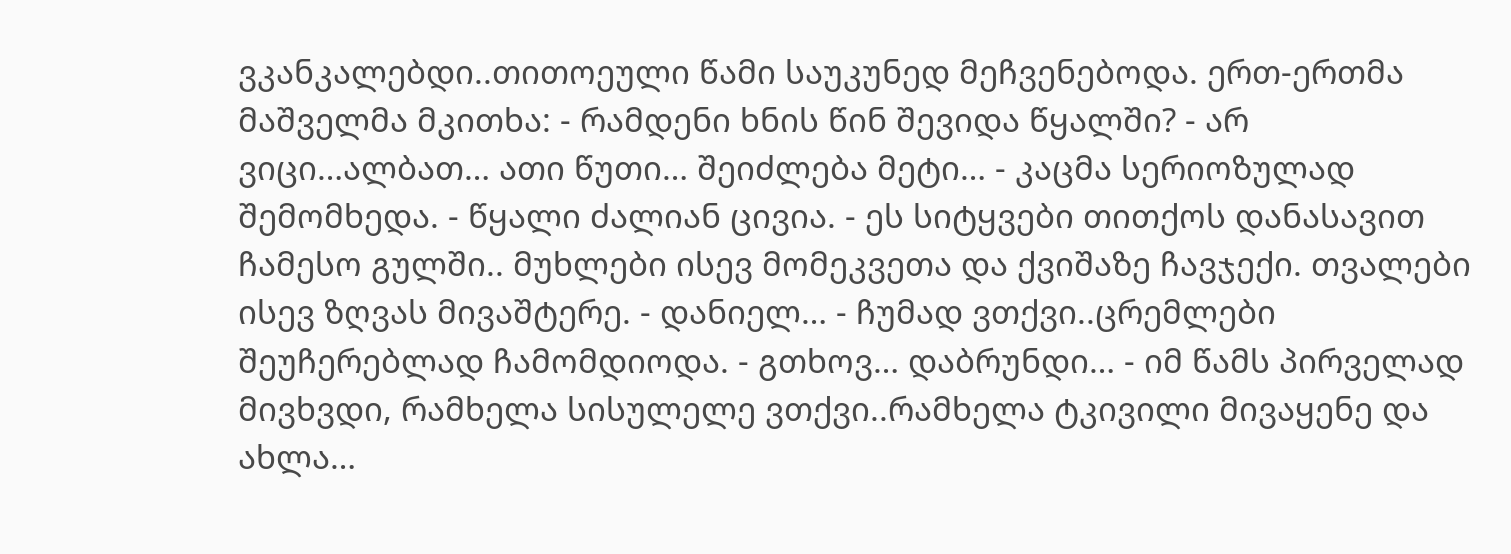ვკანკალებდი..თითოეული წამი საუკუნედ მეჩვენებოდა. ერთ-ერთმა მაშველმა მკითხა: - რამდენი ხნის წინ შევიდა წყალში? - არ ვიცი…ალბათ… ათი წუთი… შეიძლება მეტი… - კაცმა სერიოზულად შემომხედა. - წყალი ძალიან ცივია. - ეს სიტყვები თითქოს დანასავით ჩამესო გულში.. მუხლები ისევ მომეკვეთა და ქვიშაზე ჩავჯექი. თვალები ისევ ზღვას მივაშტერე. - დანიელ… - ჩუმად ვთქვი..ცრემლები შეუჩერებლად ჩამომდიოდა. - გთხოვ… დაბრუნდი… - იმ წამს პირველად მივხვდი, რამხელა სისულელე ვთქვი..რამხელა ტკივილი მივაყენე და ახლა…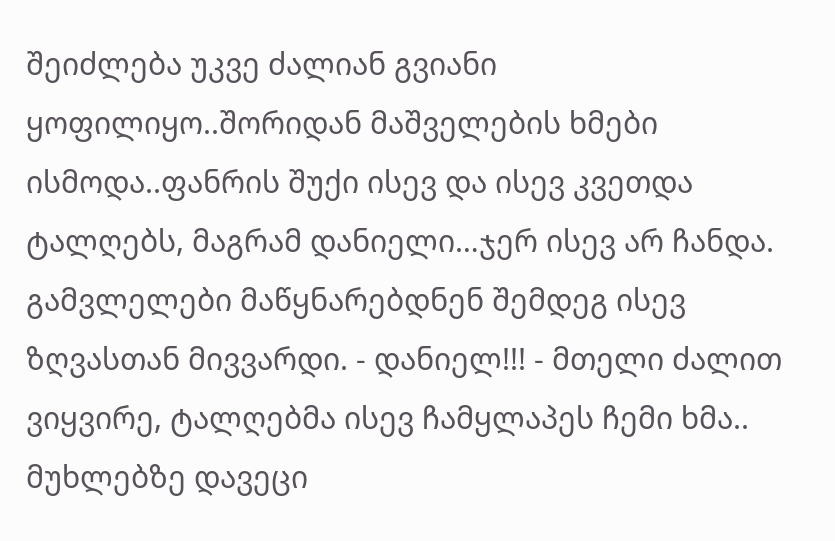შეიძლება უკვე ძალიან გვიანი ყოფილიყო..შორიდან მაშველების ხმები ისმოდა..ფანრის შუქი ისევ და ისევ კვეთდა ტალღებს, მაგრამ დანიელი…ჯერ ისევ არ ჩანდა. გამვლელები მაწყნარებდნენ შემდეგ ისევ ზღვასთან მივვარდი. - დანიელ!!! - მთელი ძალით ვიყვირე, ტალღებმა ისევ ჩამყლაპეს ჩემი ხმა.. მუხლებზე დავეცი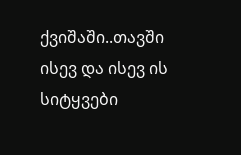ქვიშაში..თავში ისევ და ისევ ის სიტყვები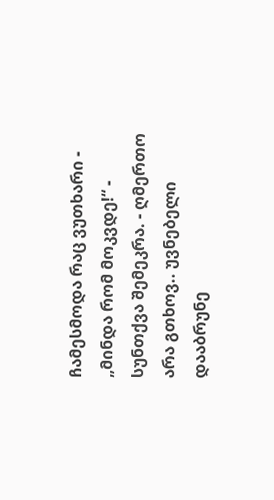ჩამესმოდა რაც ვუთხარი - „მინდა რომ მოკვდე!“ - სუნთქვა შემეკრა. - ღმერთო არა გთხოვ.. უვნებელი დააბრუნე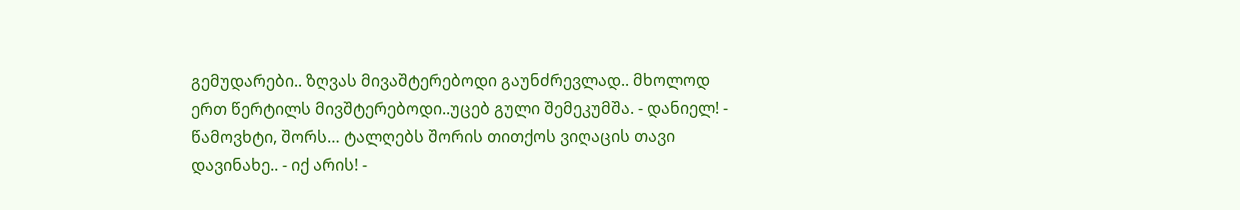გემუდარები.. ზღვას მივაშტერებოდი გაუნძრევლად.. მხოლოდ ერთ წერტილს მივშტერებოდი..უცებ გული შემეკუმშა. - დანიელ! - წამოვხტი, შორს… ტალღებს შორის თითქოს ვიღაცის თავი დავინახე.. - იქ არის! -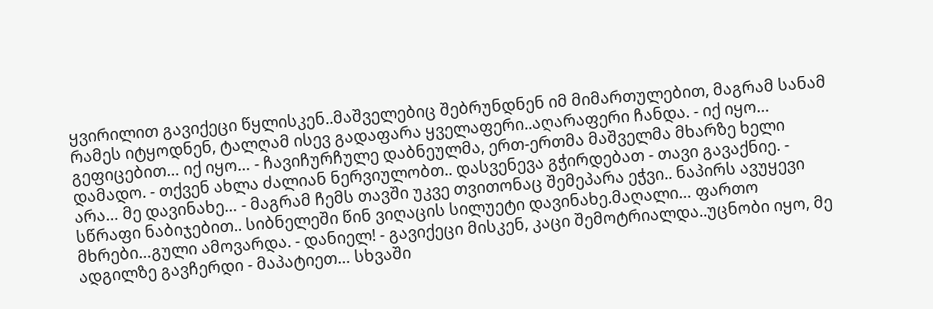ყვირილით გავიქეცი წყლისკენ..მაშველებიც შებრუნდნენ იმ მიმართულებით, მაგრამ სანამ რამეს იტყოდნენ, ტალღამ ისევ გადაფარა ყველაფერი..აღარაფერი ჩანდა. - იქ იყო… გეფიცებით… იქ იყო… - ჩავიჩურჩულე დაბნეულმა, ერთ-ერთმა მაშველმა მხარზე ხელი დამადო. - თქვენ ახლა ძალიან ნერვიულობთ.. დასვენევა გჭირდებათ - თავი გავაქნიე. - არა… მე დავინახე… - მაგრამ ჩემს თავში უკვე თვითონაც შემეპარა ეჭვი.. ნაპირს ავუყევი სწრაფი ნაბიჯებით.. სიბნელეში წინ ვიღაცის სილუეტი დავინახე.მაღალი… ფართო მხრები…გული ამოვარდა. - დანიელ! - გავიქეცი მისკენ, კაცი შემოტრიალდა..უცნობი იყო, მე ადგილზე გავჩერდი - მაპატიეთ… სხვაში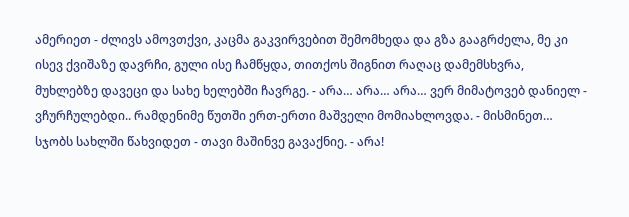ამერიეთ - ძლივს ამოვთქვი, კაცმა გაკვირვებით შემომხედა და გზა გააგრძელა, მე კი ისევ ქვიშაზე დავრჩი, გული ისე ჩამწყდა, თითქოს შიგნით რაღაც დამემსხვრა, მუხლებზე დავეცი და სახე ხელებში ჩავრგე. - არა… არა… არა… ვერ მიმატოვებ დანიელ - ვჩურჩულებდი.. რამდენიმე წუთში ერთ-ერთი მაშველი მომიახლოვდა. - მისმინეთ… სჯობს სახლში წახვიდეთ - თავი მაშინვე გავაქნიე. - არა!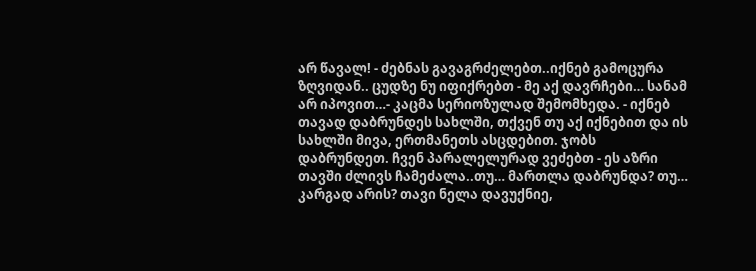არ წავალ! - ძებნას გავაგრძელებთ..იქნებ გამოცურა ზღვიდან.. ცუდზე ნუ იფიქრებთ - მე აქ დავრჩები… სანამ არ იპოვით…- კაცმა სერიოზულად შემომხედა. - იქნებ თავად დაბრუნდეს სახლში, თქვენ თუ აქ იქნებით და ის სახლში მივა, ერთმანეთს ასცდებით. ჯობს დაბრუნდეთ. ჩვენ პარალელურად ვეძებთ - ეს აზრი თავში ძლივს ჩამეძალა..თუ… მართლა დაბრუნდა? თუ… კარგად არის? თავი ნელა დავუქნიე,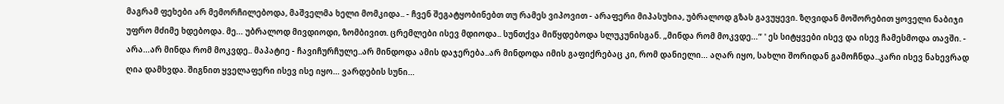მაგრამ ფეხები არ მემორჩილებოდა, მაშველმა ხელი მომკიდა.. - ჩვენ შეგატყობინებთ თუ რამეს ვიპოვით - არაფერი მიპასუხია, უბრალოდ გზას გავუყევი. ზღვიდან მოშორებით ყოველი ნაბიჯი უფრო მძიმე ხდებოდა. მე… უბრალოდ მივდიოდი, ზომბივით. ცრემლები ისევ მდიოდა.. სუნთქვა მიწყდებოდა სლუკუნისგან. „მინდა რომ მოკვდე…“ ' ეს სიტყვები ისევ და ისევ ჩამესმოდა თავში. - არა…არ მინდა რომ მოკვდე.. მაპატიე - ჩავიჩურჩულე..არ მინდოდა ამის დაჯერება..არ მინდოდა იმის გაფიქრებაც კი, რომ დანიელი… აღარ იყო, სახლი შორიდან გამოჩნდა..კარი ისევ ნახევრად ღია დამხვდა. შიგნით ყველაფერი ისევ ისე იყო… ვარდების სუნი…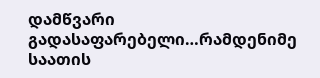დამწვარი გადასაფარებელი…რამდენიმე საათის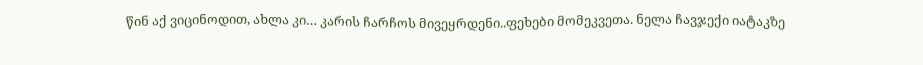წინ აქ ვიცინოდით, ახლა კი… კარის ჩარჩოს მივეყრდენი..ფეხები მომეკვეთა. ნელა ჩავჯექი იატაკზე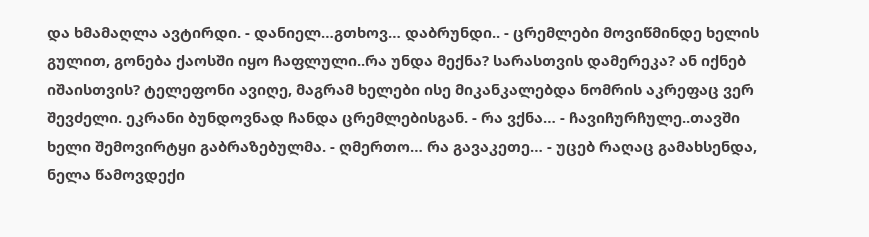და ხმამაღლა ავტირდი. - დანიელ…გთხოვ… დაბრუნდი.. - ცრემლები მოვიწმინდე ხელის გულით, გონება ქაოსში იყო ჩაფლული..რა უნდა მექნა? სარასთვის დამერეკა? ან იქნებ იშაისთვის? ტელეფონი ავიღე, მაგრამ ხელები ისე მიკანკალებდა ნომრის აკრეფაც ვერ შევძელი. ეკრანი ბუნდოვნად ჩანდა ცრემლებისგან. - რა ვქნა… - ჩავიჩურჩულე..თავში ხელი შემოვირტყი გაბრაზებულმა. - ღმერთო… რა გავაკეთე… - უცებ რაღაც გამახსენდა, ნელა წამოვდექი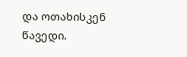და ოთახისკენ წავედი.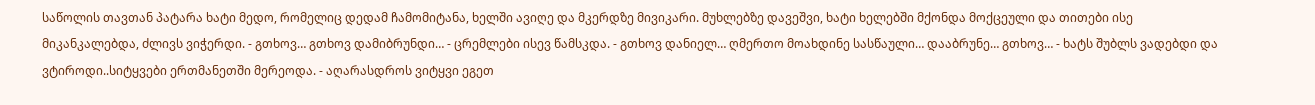საწოლის თავთან პატარა ხატი მედო, რომელიც დედამ ჩამომიტანა, ხელში ავიღე და მკერდზე მივიკარი. მუხლებზე დავეშვი, ხატი ხელებში მქონდა მოქცეული და თითები ისე მიკანკალებდა, ძლივს ვიჭერდი. - გთხოვ… გთხოვ დამიბრუნდი… - ცრემლები ისევ წამსკდა. - გთხოვ დანიელ… ღმერთო მოახდინე სასწაული… დააბრუნე… გთხოვ… - ხატს შუბლს ვადებდი და ვტიროდი..სიტყვები ერთმანეთში მერეოდა. - აღარასდროს ვიტყვი ეგეთ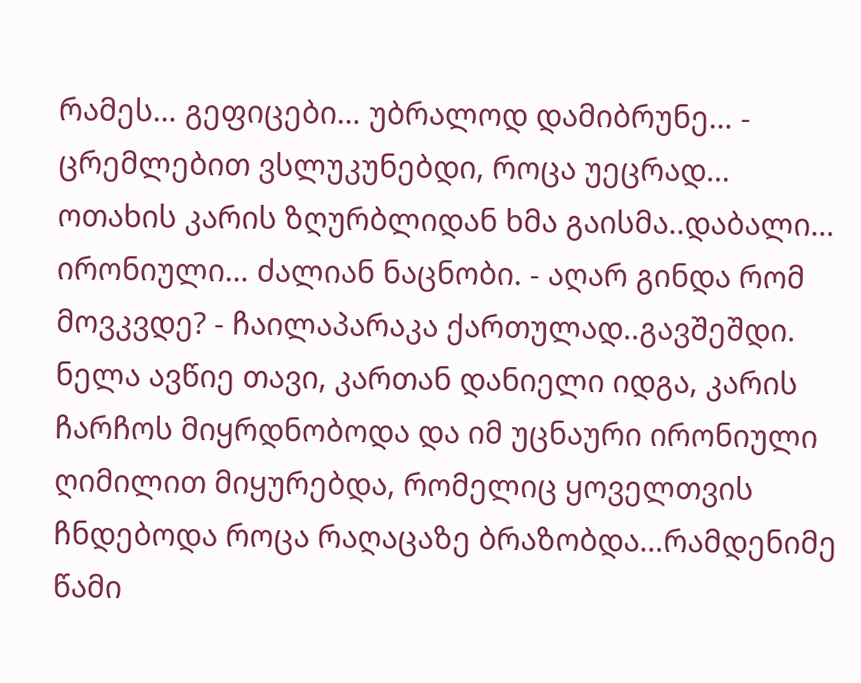რამეს… გეფიცები… უბრალოდ დამიბრუნე… - ცრემლებით ვსლუკუნებდი, როცა უეცრად… ოთახის კარის ზღურბლიდან ხმა გაისმა..დაბალი… ირონიული… ძალიან ნაცნობი. - აღარ გინდა რომ მოვკვდე? - ჩაილაპარაკა ქართულად..გავშეშდი. ნელა ავწიე თავი, კართან დანიელი იდგა, კარის ჩარჩოს მიყრდნობოდა და იმ უცნაური ირონიული ღიმილით მიყურებდა, რომელიც ყოველთვის ჩნდებოდა როცა რაღაცაზე ბრაზობდა…რამდენიმე წამი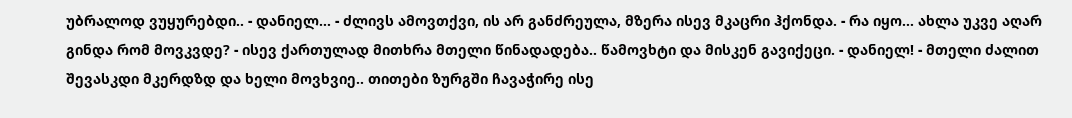უბრალოდ ვუყურებდი.. - დანიელ… - ძლივს ამოვთქვი, ის არ განძრეულა, მზერა ისევ მკაცრი ჰქონდა. - რა იყო… ახლა უკვე აღარ გინდა რომ მოვკვდე? - ისევ ქართულად მითხრა მთელი წინადადება.. წამოვხტი და მისკენ გავიქეცი. - დანიელ! - მთელი ძალით შევასკდი მკერდზდ და ხელი მოვხვიე.. თითები ზურგში ჩავაჭირე ისე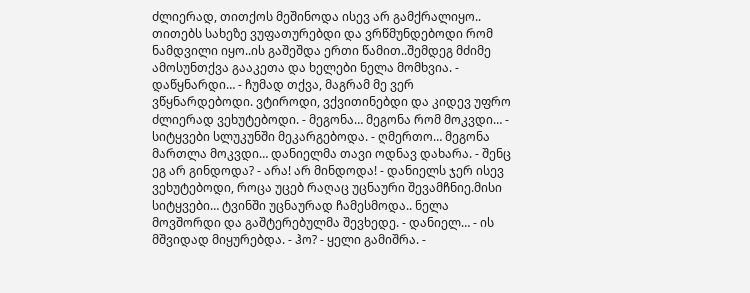ძლიერად, თითქოს მეშინოდა ისევ არ გამქრალიყო.. თითებს სახეზე ვუფათურებდი და ვრწმუნდებოდი რომ ნამდვილი იყო..ის გაშეშდა ერთი წამით..შემდეგ მძიმე ამოსუნთქვა გააკეთა და ხელები ნელა მომხვია. - დაწყნარდი… - ჩუმად თქვა, მაგრამ მე ვერ ვწყნარდებოდი. ვტიროდი, ვქვითინებდი და კიდევ უფრო ძლიერად ვეხუტებოდი. - მეგონა… მეგონა რომ მოკვდი… - სიტყვები სლუკუნში მეკარგებოდა. - ღმერთო… მეგონა მართლა მოკვდი… დანიელმა თავი ოდნავ დახარა. - შენც ეგ არ გინდოდა? - არა! არ მინდოდა! - დანიელს ჯერ ისევ ვეხუტებოდი, როცა უცებ რაღაც უცნაური შევამჩნიე.მისი სიტყვები… ტვინში უცნაურად ჩამესმოდა.. ნელა მოვშორდი და გაშტერებულმა შევხედე. - დანიელ… - ის მშვიდად მიყურებდა. - ჰო? - ყელი გამიშრა. -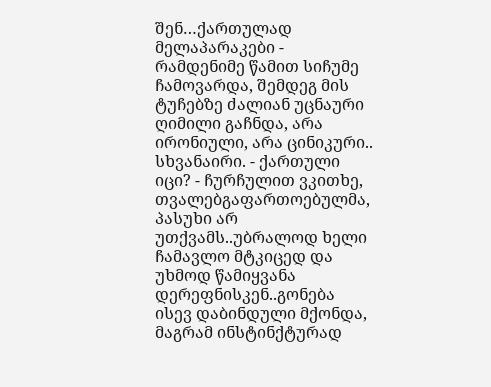შენ…ქართულად მელაპარაკები - რამდენიმე წამით სიჩუმე ჩამოვარდა, შემდეგ მის ტუჩებზე ძალიან უცნაური ღიმილი გაჩნდა, არა ირონიული, არა ცინიკური.. სხვანაირი. - ქართული იცი? - ჩურჩულით ვკითხე, თვალებგაფართოებულმა, პასუხი არ უთქვამს..უბრალოდ ხელი ჩამავლო მტკიცედ და უხმოდ წამიყვანა დერეფნისკენ..გონება ისევ დაბინდული მქონდა, მაგრამ ინსტინქტურად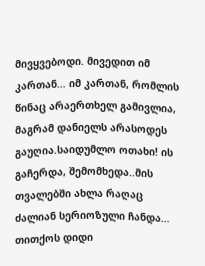მივყვებოდი. მივედით იმ კართან… იმ კართან, რომლის წინაც არაერთხელ გამივლია, მაგრამ დანიელს არასოდეს გაუღია.საიდუმლო ოთახი! ის გაჩერდა, შემომხედა..მის თვალებში ახლა რაღაც ძალიან სერიოზული ჩანდა… თითქოს დიდი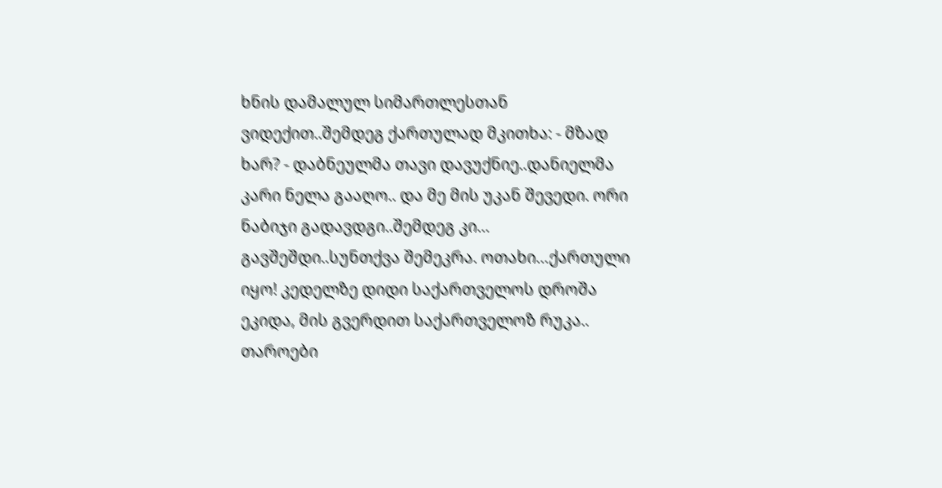ხნის დამალულ სიმართლესთან ვიდექით..შემდეგ ქართულად მკითხა: - მზად ხარ? - დაბნეულმა თავი დავუქნიე..დანიელმა კარი ნელა გააღო.. და მე მის უკან შევედი. ორი ნაბიჯი გადავდგი..შემდეგ კი… გავშეშდი..სუნთქვა შემეკრა. ოთახი…ქართული იყო! კედელზე დიდი საქართველოს დროშა ეკიდა, მის გვერდით საქართველოზ რუკა.. თაროები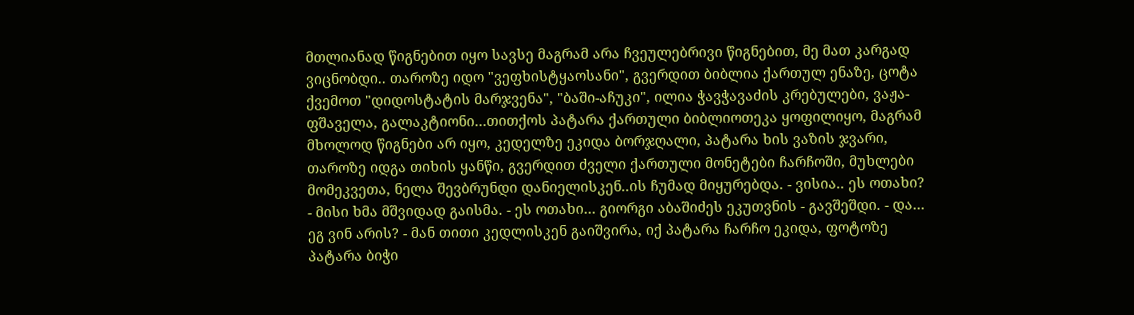მთლიანად წიგნებით იყო სავსე მაგრამ არა ჩვეულებრივი წიგნებით, მე მათ კარგად ვიცნობდი.. თაროზე იდო "ვეფხისტყაოსანი", გვერდით ბიბლია ქართულ ენაზე, ცოტა ქვემოთ "დიდოსტატის მარჯვენა", "ბაში-აჩუკი", ილია ჭავჭავაძის კრებულები, ვაჟა-ფშაველა, გალაკტიონი…თითქოს პატარა ქართული ბიბლიოთეკა ყოფილიყო, მაგრამ მხოლოდ წიგნები არ იყო, კედელზე ეკიდა ბორჯღალი, პატარა ხის ვაზის ჯვარი, თაროზე იდგა თიხის ყანწი, გვერდით ძველი ქართული მონეტები ჩარჩოში, მუხლები მომეკვეთა, ნელა შევბრუნდი დანიელისკენ..ის ჩუმად მიყურებდა. - ვისია.. ეს ოთახი? - მისი ხმა მშვიდად გაისმა. - ეს ოთახი… გიორგი აბაშიძეს ეკუთვნის - გავშეშდი. - და… ეგ ვინ არის? - მან თითი კედლისკენ გაიშვირა, იქ პატარა ჩარჩო ეკიდა, ფოტოზე პატარა ბიჭი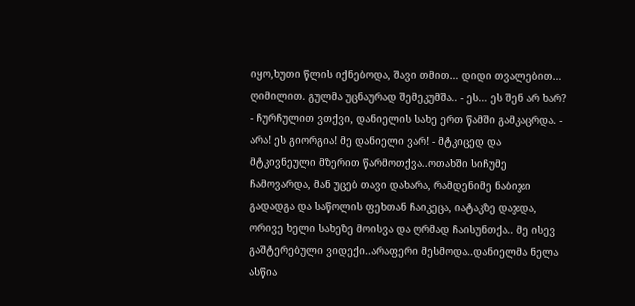იყო,ხუთი წლის იქნებოდა, შავი თმით… დიდი თვალებით… ღიმილით. გულმა უცნაურად შემეკუმშა.. - ეს… ეს შენ არ ხარ? - ჩურჩულით ვთქვი, დანიელის სახე ერთ წამში გამკაცრდა. - არა! ეს გიორგია! მე დანიელი ვარ! - მტკიცედ და მტკივნეული მზერით წარმოთქვა..ოთახში სიჩუმე ჩამოვარდა, მან უცებ თავი დახარა, რამდენიმე ნაბიჯი გადადგა და საწოლის ფეხთან ჩაიკეცა, იატაკზე დაჯდა, ორივე ხელი სახეზე მოისვა და ღრმად ჩაისუნთქა.. მე ისევ გაშტერებული ვიდექი..არაფერი მესმოდა..დანიელმა ნელა ასწია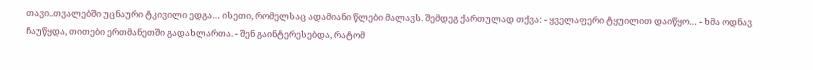თავი..თვალებში უცნაური ტკივილი ედგა… ისეთი, რომელსაც ადამიანი წლები მალავს. შემდეგ ქართულად თქვა: - ყველაფერი ტყუილით დაიწყო… - ხმა ოდნავ ჩაუწყდა, თითები ერთმანეთში გადახლართა. - შენ გაინტერესებდა, რატომ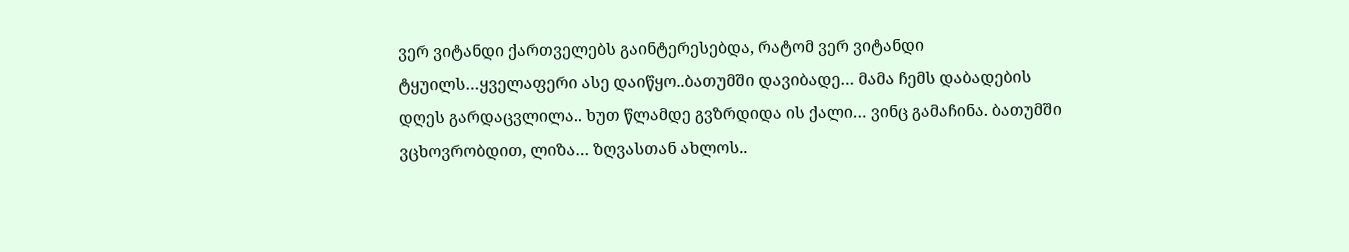ვერ ვიტანდი ქართველებს გაინტერესებდა, რატომ ვერ ვიტანდი ტყუილს…ყველაფერი ასე დაიწყო..ბათუმში დავიბადე… მამა ჩემს დაბადების დღეს გარდაცვლილა.. ხუთ წლამდე გვზრდიდა ის ქალი… ვინც გამაჩინა. ბათუმში ვცხოვრობდით, ლიზა… ზღვასთან ახლოს..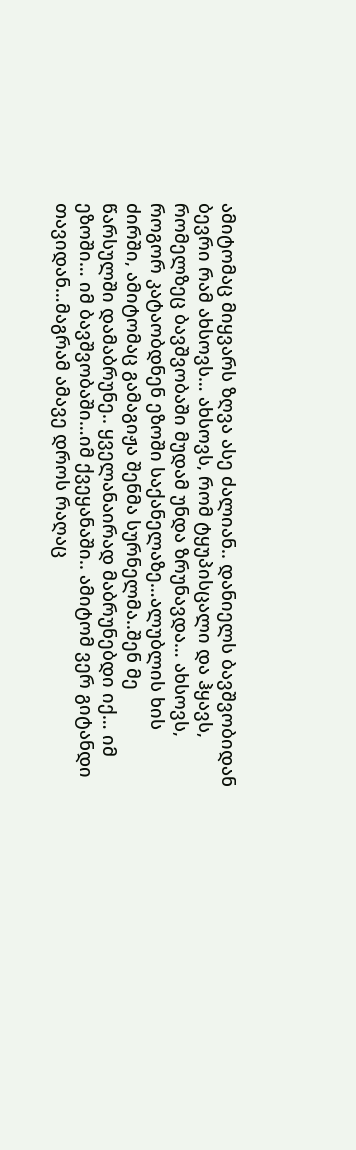ამიტომაც მიყვარს ზღვა ასე ძალიან.. დანიელს ბავშვობიდან ბევრი რამ ახსოვს… ახსოვს, რომ ტყუპისცალი და ჰყავს, რომელზეც ბავშვობაში მუდამ უნდა ზრუნავდა… ახსოვს, როგორ კატაობდნენ ეზოში საქანელაზე…ალუბლის ხის ძირში, ამიტომაც გამაგიჟა შენმა სურნელმა..შენ მე წარსულში დამაბრუნე.. ყველანაირად მაბრუნებდი იქ… იმ ეზოში… იმ ბავშვობაში…იმ ქვეყანაში.. ამიტომ ვერ გიტანდი თავიდან…მაგრამ ამავე დროს რაღაც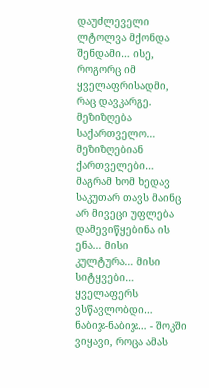დაუძლეველი ლტოლვა მქონდა შენდამი… ისე, როგორც იმ ყველაფრისადმი, რაც დავკარგე. მეზიზღება საქართველო… მეზიზღებიან ქართველები… მაგრამ ხომ ხედავ საკუთარ თავს მაინც არ მივეცი უფლება დამევიწყებინა ის ენა… მისი კულტურა… მისი სიტყვები… ყველაფერს ვსწავლობდი… ნაბიჯ-ნაბიჯ… - შოკში ვიყავი, როცა ამას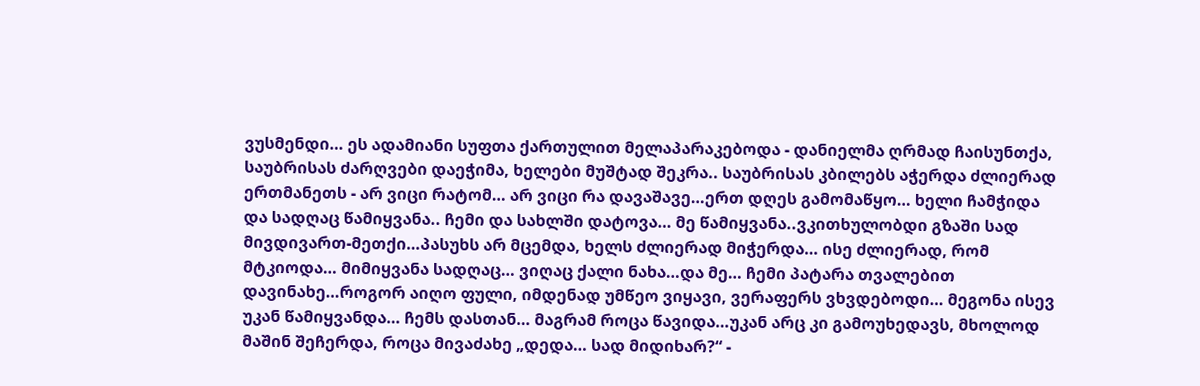ვუსმენდი… ეს ადამიანი სუფთა ქართულით მელაპარაკებოდა - დანიელმა ღრმად ჩაისუნთქა, საუბრისას ძარღვები დაეჭიმა, ხელები მუშტად შეკრა.. საუბრისას კბილებს აჭერდა ძლიერად ერთმანეთს - არ ვიცი რატომ… არ ვიცი რა დავაშავე…ერთ დღეს გამომაწყო… ხელი ჩამჭიდა და სადღაც წამიყვანა.. ჩემი და სახლში დატოვა… მე წამიყვანა..ვკითხულობდი გზაში სად მივდივართ-მეთქი…პასუხს არ მცემდა, ხელს ძლიერად მიჭერდა… ისე ძლიერად, რომ მტკიოდა… მიმიყვანა სადღაც… ვიღაც ქალი ნახა…და მე… ჩემი პატარა თვალებით დავინახე…როგორ აიღო ფული, იმდენად უმწეო ვიყავი, ვერაფერს ვხვდებოდი… მეგონა ისევ უკან წამიყვანდა… ჩემს დასთან… მაგრამ როცა წავიდა…უკან არც კი გამოუხედავს, მხოლოდ მაშინ შეჩერდა, როცა მივაძახე „დედა… სად მიდიხარ?“ -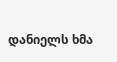დანიელს ხმა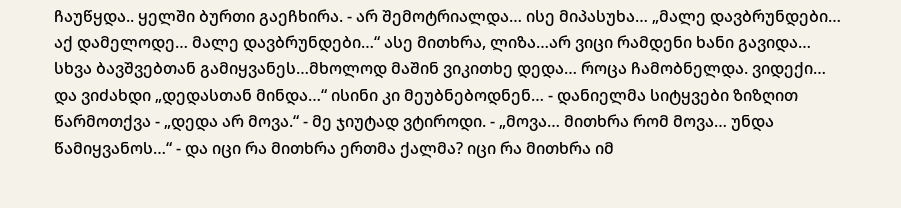ჩაუწყდა.. ყელში ბურთი გაეჩხირა. - არ შემოტრიალდა… ისე მიპასუხა… „მალე დავბრუნდები… აქ დამელოდე… მალე დავბრუნდები…“ ასე მითხრა, ლიზა…არ ვიცი რამდენი ხანი გავიდა… სხვა ბავშვებთან გამიყვანეს…მხოლოდ მაშინ ვიკითხე დედა… როცა ჩამობნელდა. ვიდექი… და ვიძახდი „დედასთან მინდა…“ ისინი კი მეუბნებოდნენ… - დანიელმა სიტყვები ზიზღით წარმოთქვა - „დედა არ მოვა.“ - მე ჯიუტად ვტიროდი. - „მოვა… მითხრა რომ მოვა… უნდა წამიყვანოს…“ - და იცი რა მითხრა ერთმა ქალმა? იცი რა მითხრა იმ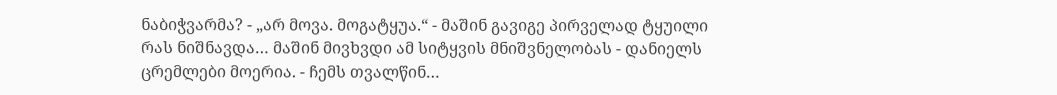ნაბიჭვარმა? - „არ მოვა. მოგატყუა.“ - მაშინ გავიგე პირველად ტყუილი რას ნიშნავდა… მაშინ მივხვდი ამ სიტყვის მნიშვნელობას - დანიელს ცრემლები მოერია. - ჩემს თვალწინ…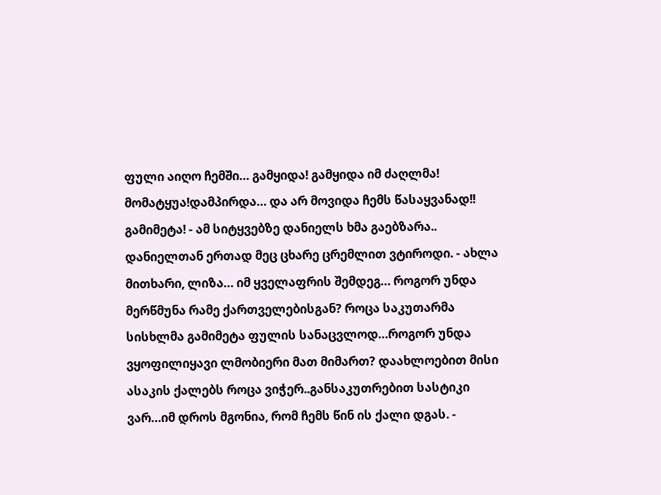ფული აიღო ჩემში… გამყიდა! გამყიდა იმ ძაღლმა! მომატყუა!დამპირდა… და არ მოვიდა ჩემს წასაყვანად!! გამიმეტა! - ამ სიტყვებზე დანიელს ხმა გაებზარა.. დანიელთან ერთად მეც ცხარე ცრემლით ვტიროდი. - ახლა მითხარი, ლიზა… იმ ყველაფრის შემდეგ… როგორ უნდა მერწმუნა რამე ქართველებისგან? როცა საკუთარმა სისხლმა გამიმეტა ფულის სანაცვლოდ…როგორ უნდა ვყოფილიყავი ლმობიერი მათ მიმართ? დაახლოებით მისი ასაკის ქალებს როცა ვიჭერ..განსაკუთრებით სასტიკი ვარ…იმ დროს მგონია, რომ ჩემს წინ ის ქალი დგას. -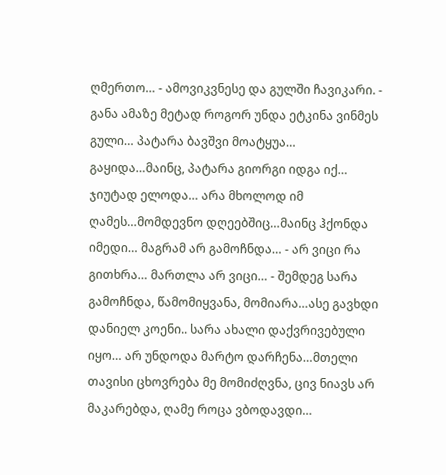ღმერთო… - ამოვიკვნესე და გულში ჩავიკარი. - განა ამაზე მეტად როგორ უნდა ეტკინა ვინმეს გული… პატარა ბავშვი მოატყუა… გაყიდა…მაინც, პატარა გიორგი იდგა იქ… ჯიუტად ელოდა… არა მხოლოდ იმ ღამეს…მომდევნო დღეებშიც…მაინც ჰქონდა იმედი… მაგრამ არ გამოჩნდა… - არ ვიცი რა გითხრა… მართლა არ ვიცი… - შემდეგ სარა გამოჩნდა, წამომიყვანა, მომიარა…ასე გავხდი დანიელ კოენი.. სარა ახალი დაქვრივებული იყო… არ უნდოდა მარტო დარჩენა…მთელი თავისი ცხოვრება მე მომიძღვნა, ცივ ნიავს არ მაკარებდა, ღამე როცა ვბოდავდი…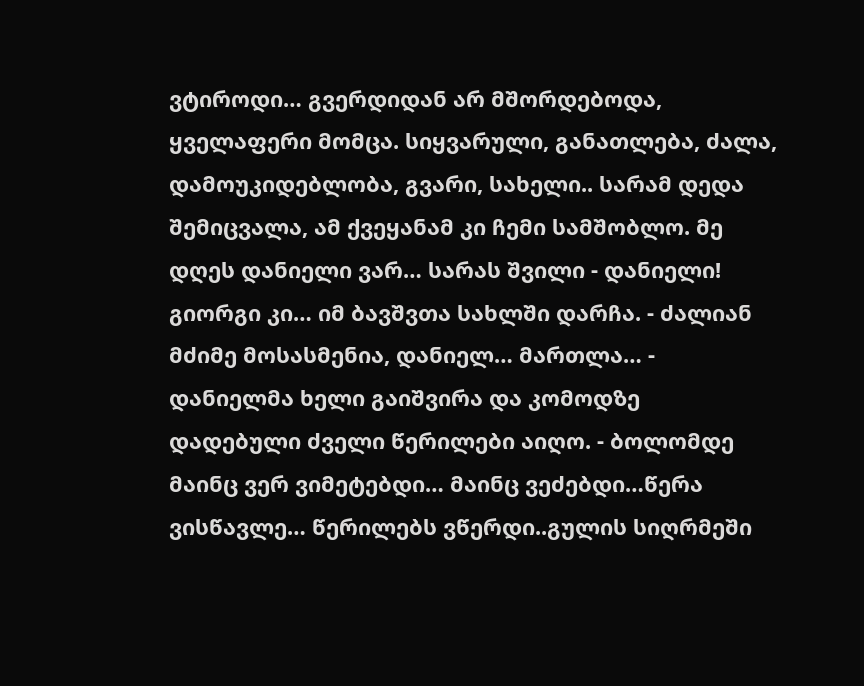ვტიროდი… გვერდიდან არ მშორდებოდა, ყველაფერი მომცა. სიყვარული, განათლება, ძალა, დამოუკიდებლობა, გვარი, სახელი.. სარამ დედა შემიცვალა, ამ ქვეყანამ კი ჩემი სამშობლო. მე დღეს დანიელი ვარ… სარას შვილი - დანიელი! გიორგი კი… იმ ბავშვთა სახლში დარჩა. - ძალიან მძიმე მოსასმენია, დანიელ… მართლა… - დანიელმა ხელი გაიშვირა და კომოდზე დადებული ძველი წერილები აიღო. - ბოლომდე მაინც ვერ ვიმეტებდი… მაინც ვეძებდი…წერა ვისწავლე… წერილებს ვწერდი..გულის სიღრმეში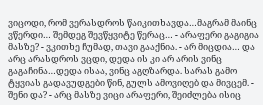ვიცოდი, რომ ვერასდროს წაიკითხავდა…მაგრამ მაინც ვწერდი… შემდეგ შევწყვიტე წერაც… - არაფერი გაგიგია მასზე? - ვკითხე ჩუმად, თავი გააქნია. - არ მიცდია… და არც არასდროს ვცდი, დედა ის კი არ არის ვინც გაგაჩინა…დედა ისაა, ვინც აგღზარდა. სარას გამო ტყვიას გადავუდგები წინ, გულს ამოვიღებ და მივცემ. - შენი და? - არც მასზე ვიცი არაფერი, შეიძლება ისიც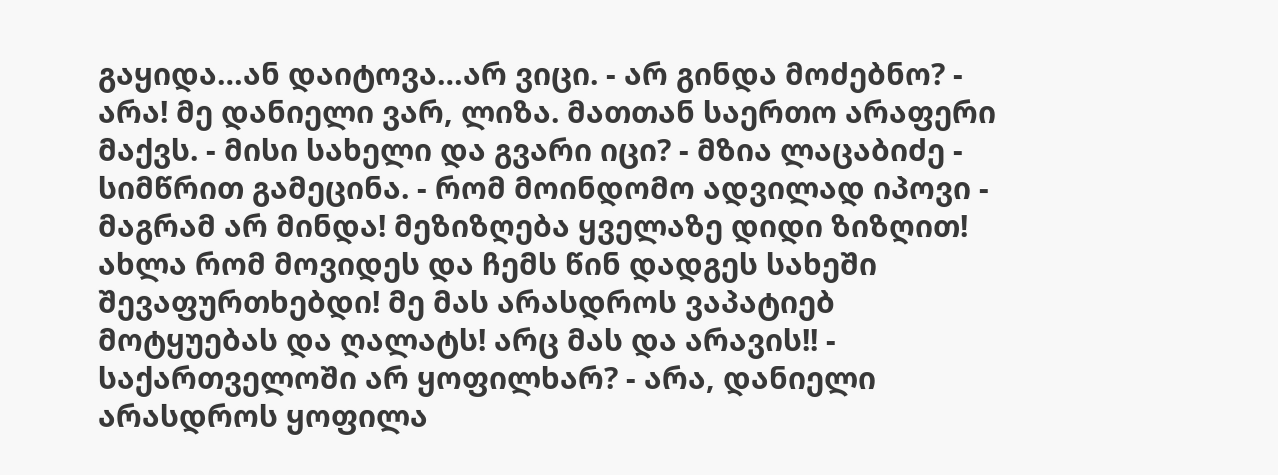გაყიდა…ან დაიტოვა…არ ვიცი. - არ გინდა მოძებნო? - არა! მე დანიელი ვარ, ლიზა. მათთან საერთო არაფერი მაქვს. - მისი სახელი და გვარი იცი? - მზია ლაცაბიძე - სიმწრით გამეცინა. - რომ მოინდომო ადვილად იპოვი - მაგრამ არ მინდა! მეზიზღება ყველაზე დიდი ზიზღით! ახლა რომ მოვიდეს და ჩემს წინ დადგეს სახეში შევაფურთხებდი! მე მას არასდროს ვაპატიებ მოტყუებას და ღალატს! არც მას და არავის!! - საქართველოში არ ყოფილხარ? - არა, დანიელი არასდროს ყოფილა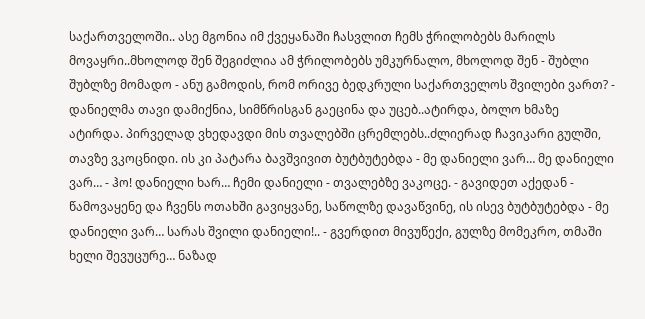საქართველოში.. ასე მგონია იმ ქვეყანაში ჩასვლით ჩემს ჭრილობებს მარილს მოვაყრი..მხოლოდ შენ შეგიძლია ამ ჭრილობებს უმკურნალო, მხოლოდ შენ - შუბლი შუბლზე მომადო - ანუ გამოდის, რომ ორივე ბედკრული საქართველოს შვილები ვართ? - დანიელმა თავი დამიქნია, სიმწრისგან გაეცინა და უცებ..ატირდა, ბოლო ხმაზე ატირდა. პირველად ვხედავდი მის თვალებში ცრემლებს..ძლიერად ჩავიკარი გულში, თავზე ვკოცნიდი. ის კი პატარა ბავშვივით ბუტბუტებდა - მე დანიელი ვარ… მე დანიელი ვარ… - ჰო! დანიელი ხარ… ჩემი დანიელი - თვალებზე ვაკოცე. - გავიდეთ აქედან - წამოვაყენე და ჩვენს ოთახში გავიყვანე, საწოლზე დავაწვინე, ის ისევ ბუტბუტებდა - მე დანიელი ვარ… სარას შვილი დანიელი!.. - გვერდით მივუწექი, გულზე მომეკრო, თმაში ხელი შევუცურე… ნაზად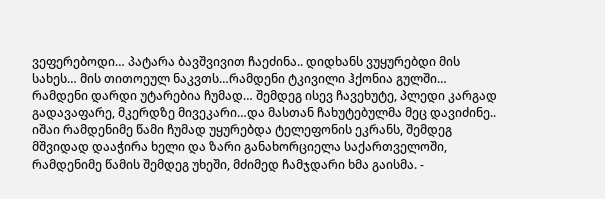ვეფერებოდი… პატარა ბავშვივით ჩაეძინა.. დიდხანს ვუყურებდი მის სახეს… მის თითოეულ ნაკვთს…რამდენი ტკივილი ჰქონია გულში… რამდენი დარდი უტარებია ჩუმად… შემდეგ ისევ ჩავეხუტე, პლედი კარგად გადავაფარე, მკერდზე მივეკარი…და მასთან ჩახუტებულმა მეც დავიძინე.. იშაი რამდენიმე წამი ჩუმად უყურებდა ტელეფონის ეკრანს, შემდეგ მშვიდად დააჭირა ხელი და ზარი განახორციელა საქართველოში, რამდენიმე წამის შემდეგ უხეში, მძიმედ ჩამჯდარი ხმა გაისმა. -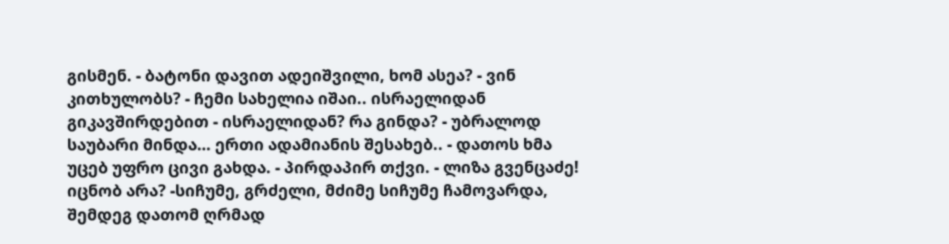გისმენ. - ბატონი დავით ადეიშვილი, ხომ ასეა? - ვინ კითხულობს? - ჩემი სახელია იშაი.. ისრაელიდან გიკავშირდებით - ისრაელიდან? რა გინდა? - უბრალოდ საუბარი მინდა… ერთი ადამიანის შესახებ.. - დათოს ხმა უცებ უფრო ცივი გახდა. - პირდაპირ თქვი. - ლიზა გვენცაძე! იცნობ არა? -სიჩუმე, გრძელი, მძიმე სიჩუმე ჩამოვარდა, შემდეგ დათომ ღრმად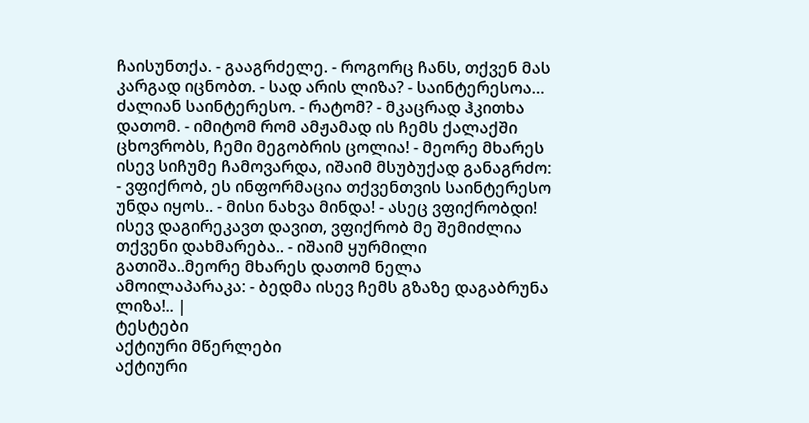ჩაისუნთქა. - გააგრძელე. - როგორც ჩანს, თქვენ მას კარგად იცნობთ. - სად არის ლიზა? - საინტერესოა… ძალიან საინტერესო. - რატომ? - მკაცრად ჰკითხა დათომ. - იმიტომ რომ ამჟამად ის ჩემს ქალაქში ცხოვრობს, ჩემი მეგობრის ცოლია! - მეორე მხარეს ისევ სიჩუმე ჩამოვარდა, იშაიმ მსუბუქად განაგრძო: - ვფიქრობ, ეს ინფორმაცია თქვენთვის საინტერესო უნდა იყოს.. - მისი ნახვა მინდა! - ასეც ვფიქრობდი! ისევ დაგირეკავთ დავით, ვფიქრობ მე შემიძლია თქვენი დახმარება.. - იშაიმ ყურმილი გათიშა..მეორე მხარეს დათომ ნელა ამოილაპარაკა: - ბედმა ისევ ჩემს გზაზე დაგაბრუნა ლიზა!.. |
ტესტები
აქტიური მწერლები
აქტიური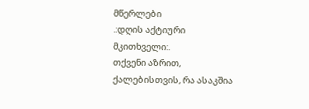მწერლები
.:დღის აქტიური მკითხველი:.
თქვენი აზრით, ქალებისთვის, რა ასაკშია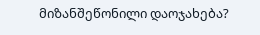მიზანშეწონილი დაოჯახება?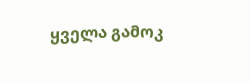ყველა გამოკ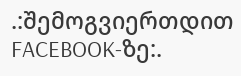.:შემოგვიერთდით FACEBOOK-ზე:.